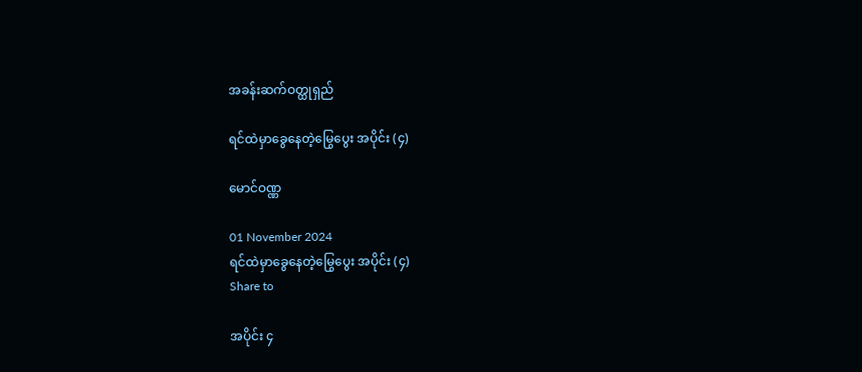အခန်းဆက်ဝတ္ထုရှည်

ရင်ထဲမှာခွေနေတဲ့မြွေပွေး အပိုင်း (၄)

မောင်ဝဏ္ဏ

01 November 2024
ရင်ထဲမှာခွေနေတဲ့မြွေပွေး အပိုင်း (၄)
Share to

အပိုင်း ၄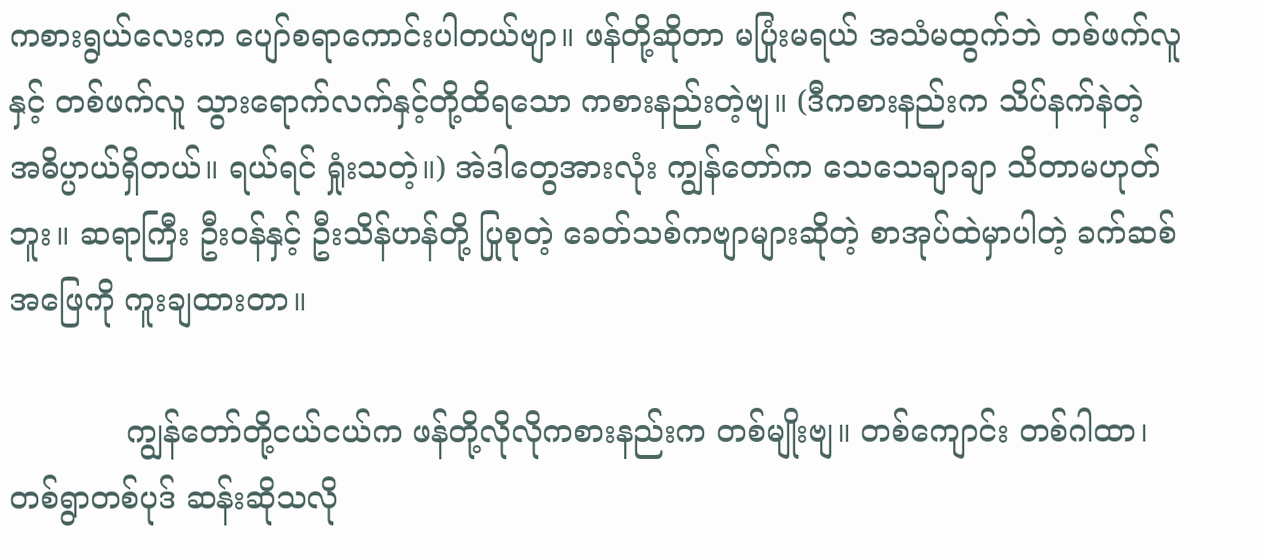ကစားရွယ်လေးက ပျော်စရာကောင်းပါတယ်ဗျာ။ ဖန်တို့ဆိုတာ မပြုံးမရယ် အသံမထွက်ဘဲ တစ်ဖက်လူနှင့် တစ်ဖက်လူ သွားရောက်လက်နှင့်တို့ထိရသော ကစားနည်းတဲ့ဗျ။ (ဒီကစားနည်းက သိပ်နက်နဲတဲ့ အဓိပ္ပာယ်ရှိတယ်။ ရယ်ရင် ရှုံးသတဲ့။) အဲဒါတွေအားလုံး ကျွန်တော်က သေသေချာချာ သိတာမဟုတ်ဘူး။ ဆရာကြီး ဦးဝန်နှင့် ဦးသိန်ဟန်တို့ ပြုစုတဲ့ ခေတ်သစ်ကဗျာများဆိုတဲ့ စာအုပ်ထဲမှာပါတဲ့ ခက်ဆစ်အဖြေကို ကူးချထားတာ။

            ကျွန်တော်တို့ငယ်ငယ်က ဖန်တို့လိုလိုကစားနည်းက တစ်မျိုးဗျ။ တစ်‌ကျောင်း တစ်ဂါထာ၊ တစ်ရွာတစ်ပုဒ် ဆန်းဆိုသလို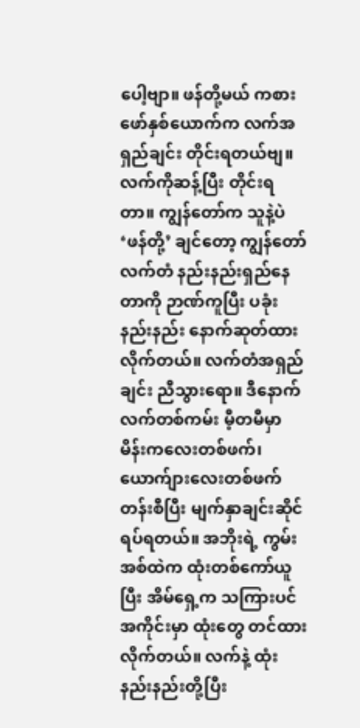ပေါ့ဗျာ။ ဖန်တို့မယ် ကစားဖော်နှစ်ယောက်က လက်အရှည်ချင်း တိုင်းရတယ်ဗျ။ လက်ကိုဆန့်ပြီး တိုင်းရတာ။ ကျွန်တော်က သူနဲ့ပဲ ‘ဖန်တို့’ ချင်တော့ ကျွန်တော်လက်တံ နည်းနည်းရှည်နေတာကို ဉာဏ်ကူပြီး ပခုံးနည်းနည်း နောက်ဆုတ်ထားလိုက်တယ်။ လက်တံအရှည်ချင်း ညီသွားရော။ ဒီနောက် လက်တစ်ကမ်း မီ့တမီမှာ မိန်းကလေးတစ်ဖက်၊ ယောက်ျားလေးတစ်ဖက် တန်းစီပြီး မျက်နှာချင်းဆိုင် ရပ်ရတယ်။ အဘိုးရဲ့ ကွမ်းအစ်ထဲက ထုံးတစ်ကော်ယူပြီး အိမ်ရှေ့က သကြားပင်အကိုင်းမှာ ထုံးတွေ တင်ထားလိုက်တယ်။ လက်နဲ့ ထုံးနည်းနည်းတို့ပြီး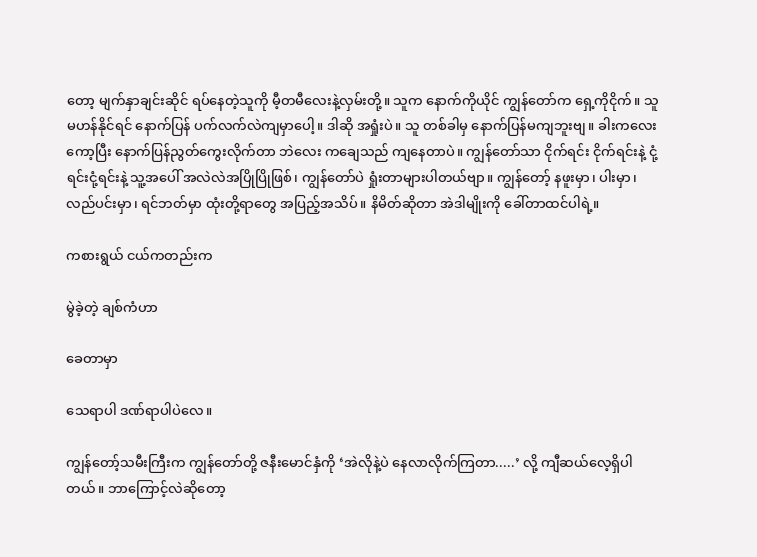တော့ မျက်နှာချင်းဆိုင် ရပ်နေတဲ့သူကို မီ့တမီလေးနဲ့လှမ်းတို့။ သူက နောက်ကိုယိုင် ကျွန်တော်က ရှေ့ကိုငိုက်။ သူ မဟန်နိုင်ရင် နောက်ပြန် ပက်လက်လဲကျမှာပေါ့။ ဒါဆို အရှုံးပဲ။ သူ တစ်ခါမှ နောက်ပြန်မကျဘူးဗျ။ ခါးကလေးကော့ပြီး နောက်ပြန်ညွတ်ကွေးလိုက်တာ ဘဲလေး ကချေသည် ကျနေတာပဲ။ ကျွန်တော်သာ ငိုက်ရင်း ငိုက်ရင်းနဲ့ ငုံ့ရင်းငုံ့ရင်းနဲ့ သူ့အပေါ် အလဲလဲအပြိုပြိုဖြစ်၊ ကျွန်တော်ပဲ ရှုံးတာများပါတယ်ဗျာ။ ကျွန်တော့် နဖူးမှာ၊ ပါးမှာ၊ လည်ပင်းမှာ၊ ရင်ဘတ်မှာ ထုံးတို့ရာတွေ အပြည့်အသိပ်။ နိမိတ်ဆိုတာ အဲဒါမျိုးကို ခေါ်တာထင်ပါရဲ့။

ကစားရွယ် ငယ်ကတည်းက

မွဲခဲ့တဲ့ ချစ်ကံဟာ

ခေတာမှာ

သေရာပါ ဒဏ်ရာပါပဲလေ။

ကျွန်တော့်သမီးကြီးက ကျွန်တော်တို့ ဇနီးမောင်နှံကို ‘အဲလိုနဲ့ပဲ နေလာလိုက်ကြတာ.....’ လို့ ကျီဆယ်လေ့ရှိပါတယ်။ ဘာကြောင့်လဲဆိုတော့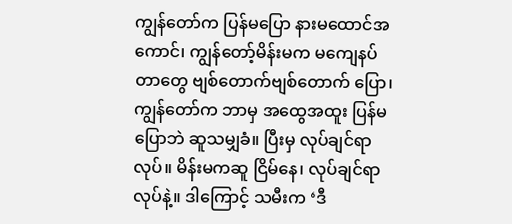ကျွန်တော်က ပြန်မပြော နားမထောင်အကောင်၊ ကျွန်တော့်မိန်းမက မကျေနပ်တာတွေ ဗျစ်တောက်ဗျစ်တောက် ပြော၊ ကျွန်တော်က ဘာမှ အထွေအထူး ပြန်မပြောဘဲ ဆူသမျှခံ။ ပြီးမှ လုပ်ချင်ရာလုပ်။ မိန်းမကဆူ ငြိမ်နေ၊ လုပ်ချင်ရာလုပ်နဲ့။ ဒါကြောင့် သမီးက ‘ဒီ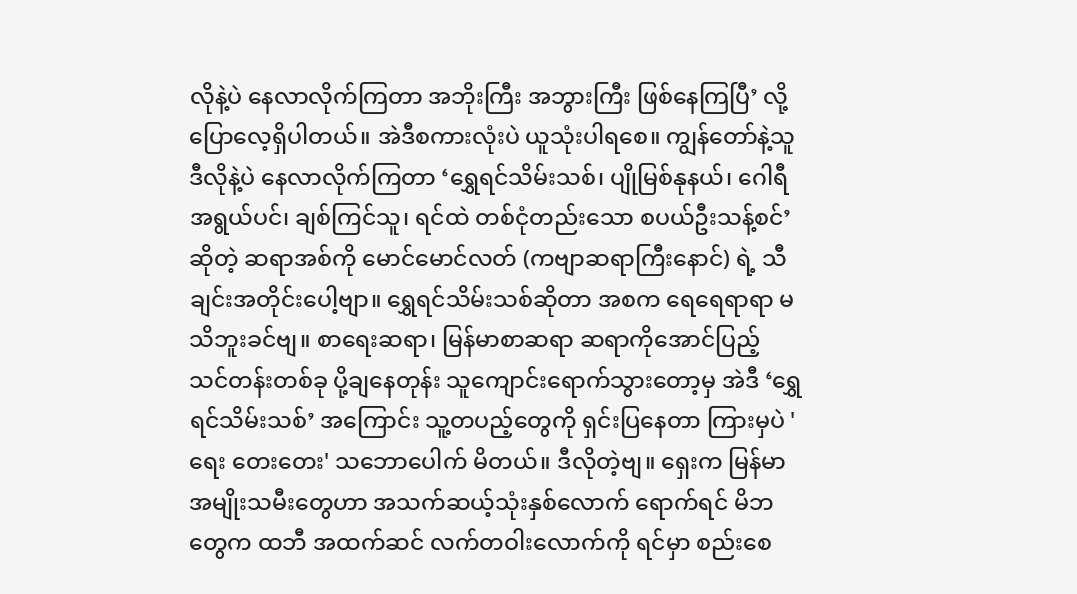လိုနဲ့ပဲ နေလာလိုက်ကြတာ အဘိုးကြီး အဘွားကြီး ဖြစ်နေကြပြီ’ လို့ ပြောလေ့ရှိပါတယ်။ အဲဒီစကားလုံးပဲ ယူသုံးပါရစေ။ ကျွန်တော်နဲ့သူ ဒီလိုနဲ့ပဲ နေလာလိုက်ကြတာ ‘ရွှေရင်သိမ်းသစ်၊ ပျိုမြစ်နုနယ်၊ ဂေါရီအရွယ်ပင်၊ ချစ်ကြင်သူ၊ ရင်ထဲ တစ်ငုံတည်းသော စပယ်ဦးသန့်စင်’ ဆိုတဲ့ ဆရာအစ်ကို မောင်မောင်လတ် (ကဗျာဆရာကြီးနောင်) ရဲ့ သီချင်းအတိုင်းပေါ့ဗျာ။ ရွှေရင်သိမ်းသစ်ဆိုတာ အစက ရေရေရာရာ မသိဘူးခင်ဗျ။ စာရေးဆရာ၊ မြန်မာစာဆရာ ဆရာကိုအောင်ပြည့် သင်တန်းတစ်ခု ပို့ချနေတုန်း သူကျောင်းရောက်သွားတော့မှ အဲဒီ ‘ရွှေရင်သိမ်းသစ်’ အကြောင်း သူ့တပည့်တွေကို ရှင်းပြနေတာ ကြားမှပဲ 'ရေး တေးတေး' သဘောပေါက် မိတယ်။ ဒီလိုတဲ့ဗျ။ ရှေးက မြန်မာအမျိုးသမီးတွေဟာ အသက်ဆယ့်သုံးနှစ်လောက် ရောက်ရင် မိဘတွေက ထဘီ အထက်ဆင် လက်တဝါးလောက်ကို ရင်မှာ စည်းစေ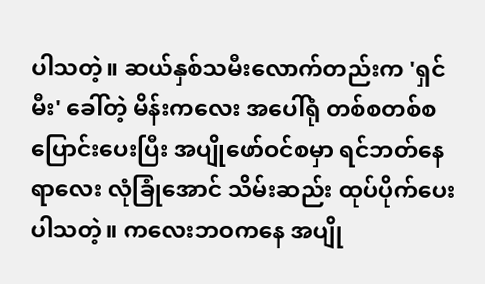ပါသတဲ့။ ဆယ်နှစ်သမီးလောက်တည်းက 'ရှင်မီး' ခေါ်တဲ့ မိန်းကလေး အပေါ်ရုံ တစ်စတစ်စ ပြောင်းပေးပြီး အပျိုဖော်ဝင်စမှာ ရင်ဘတ်နေရာလေး လုံခြုံအောင် သိမ်းဆည်း ထုပ်ပိုက်ပေးပါသတဲ့။ ကလေးဘဝကနေ အပျို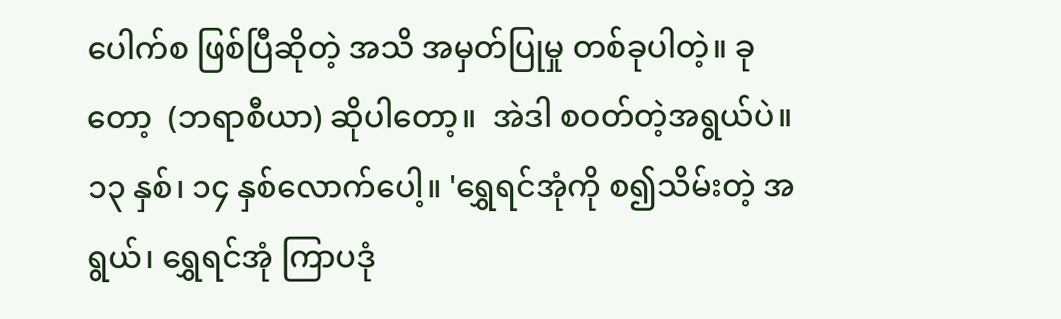ပေါက်စ ဖြစ်ပြီဆိုတဲ့ အသိ အမှတ်ပြုမှု တစ်ခုပါတဲ့။ ခုတော့  (ဘရာစီယာ) ဆိုပါတော့။  အဲဒါ စဝတ်တဲ့အရွယ်ပဲ။ ၁၃ နှစ်၊ ၁၄ နှစ်လောက်ပေါ့။ 'ရွှေရင်အုံကို စ၍သိမ်းတဲ့ အရွယ်၊ ရွှေရင်အုံ ကြာပဒုံ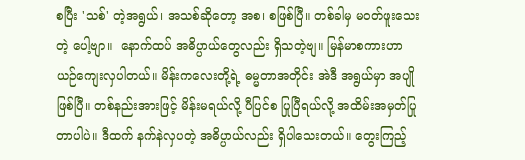စပြီး 'သစ်' တဲ့အရွယ်၊ အသစ်ဆိုတော့ အစ၊ စဖြစ်ပြီ။ တစ်ခါမှ မဝတ်ဖူးသေးတဲ့ ပေါ့ဗျာ။  နောက်ထပ် အဓိပ္ပာယ်တွေလည်း ရှိသတဲ့ဗျ။ မြန်မာစကားဟာ ယဉ်ကျေးလှပါတယ်။ မိန်းကလေးတို့ရဲ့ ဓမ္မတာအတိုင်း အဲဒီ အရွယ်မှာ အပျိုဖြစ်ပြီ။ တစ်နည်းအားဖြင့် မိန်းမရယ်လို့ ပီပြင်စ ပြုပြီရယ်လို့ အထိမ်းအမှတ်ပြုတာပါပဲ။ ဒီထက် နက်နဲလှပတဲ့ အဓိပ္ပာယ်လည်း ရှိပါသေးတယ်။ တွေးကြည့်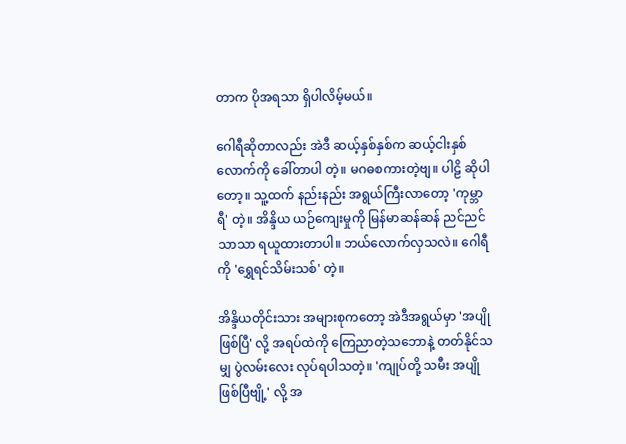တာက ပိုအရသာ ရှိပါလိမ့်မယ်။

ဂေါရီဆိုတာလည်း အဲဒီ ဆယ့်နှစ်နှစ်က ဆယ့်ငါးနှစ်လောက်ကို ခေါ်တာပါ တဲ့။ မဂဓစကားတဲ့ဗျ။ ပါဠိ ဆိုပါတော့။ သူ့ထက် နည်းနည်း အရွယ်ကြီးလာတော့ 'ကုမ္ဘာရီ' တဲ့။ အိန္ဒိယ ယဉ်ကျေးမှုကို မြန်မာဆန်ဆန် ညင်ညင်သာသာ ရယူထားတာပါ။ ဘယ်လောက်လှသလဲ။ ဂေါရီကို 'ရွှေရင်သိမ်းသစ်' တဲ့။

အိန္ဒိယတိုင်းသား အများစုကတော့ အဲဒီအရွယ်မှာ 'အပျိုဖြစ်ပြီ' လို့ အရပ်ထဲကို ကြေညာတဲ့သဘောနဲ့ တတ်နိုင်သမျှ ပွဲလမ်းလေး လုပ်ရပါသတဲ့။ 'ကျုပ်တို့ သမီး အပျိုဖြစ်ပြီဗျို့' လို့ အ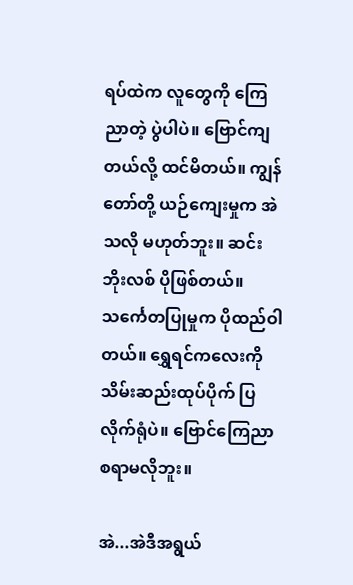ရပ်ထဲက လူတွေကို ကြေညာတဲ့ ပွဲပါပဲ။ ဗြောင်ကျတယ်လို့ ထင်မိတယ်။ ကျွန်တော်တို့ ယဉ်ကျေးမှုက အဲသလို မဟုတ်ဘူး။ ဆင်းဘိုးလစ် ပိုဖြစ်တယ်။ သ‌င်္ကေတပြုမှုက ပိုထည်ဝါတယ်။ ရွှေရင်ကလေးကို သိမ်းဆည်းထုပ်ပိုက် ပြလိုက်ရုံပဲ။ ဗြောင်ကြေညာ စရာမလိုဘူး။

အဲ...အဲဒီအရွယ်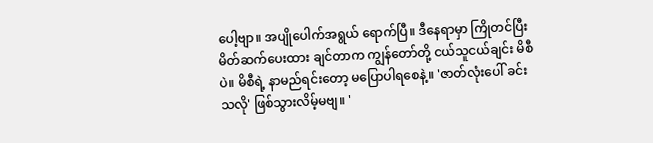ပေါ့ဗျာ။ အပျိုပေါက်အရွယ် ရောက်ပြီ။ ဒီနေရာမှာ ကြိုတင်ပြီး မိတ်ဆက်ပေးထား ချင်တာက ကျွန်တော်တို့ ငယ်သူငယ်ချင်း မိစီပဲ။ မိစီရဲ့ နာမည်ရင်းတော့ မပြောပါရစေနဲ့။ 'ဇာတ်လုံးပေါ် ခင်းသလို' ဖြစ်သွားလိမ့်မဗျ။ '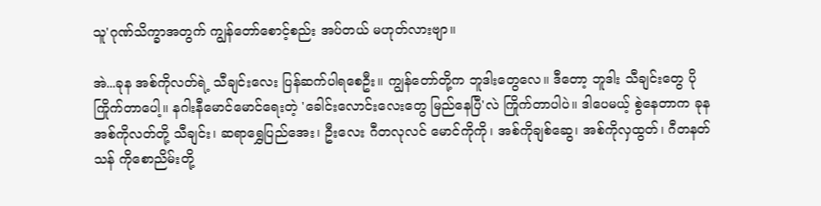သူ'ဂုဏ်သိက္ခာအတွက် ကျွန်တော်စောင့်စည်း အပ်တယ် မဟုတ်လားဗျာ။

အဲ...ခုန အစ်ကိုလတ်ရဲ့ သီချင်းလေး ပြန်ဆက်ပါရစေဦး။ ကျွန်တော်တို့က ဘူဒါးတွေလေ။ ဒီတော့ ဘူဒါး သီချင်းတွေ ပိုကြိုက်တာပေါ့။ နဂါးနီမောင်မောင်ရေးတဲ့ 'ခေါင်းလောင်းလေးတွေ မြည်နေပြီ'လဲ ကြိုက်တာပါပဲ။ ဒါပေမယ့် စွဲနေတာက ခုန အစ်ကိုလတ်တို့ သီချင်း၊ ဆရာရွှေပြည်အေး၊ ဦးလေး ဂီတလုလင် မောင်ကိုကို၊ အစ်ကိုချစ်ဆွေ၊ အစ်ကိုလှထွတ်၊ ဂီတနတ်သန် ကိုစောညိမ်းတို့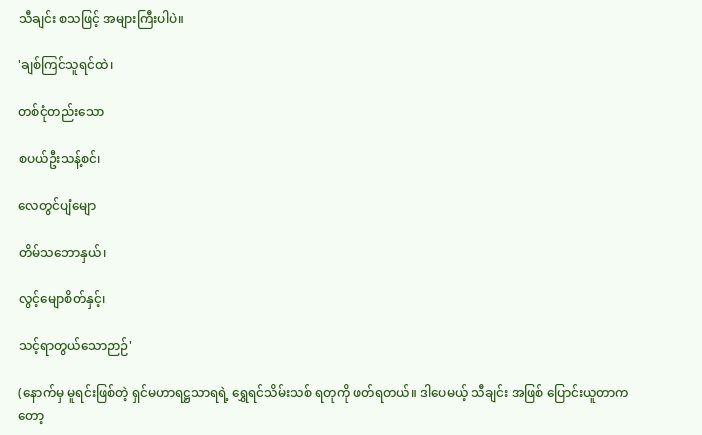သီချင်း စသဖြင့် အများကြီးပါပဲ။

'ချစ်ကြင်သူရင်ထဲ၊

တစ်ငုံတည်းသော

စပယ်ဦးသန့်စင်၊

လေတွင်ပျံမျော

တိမ်သဘောနှယ်၊

လွင့်မျောစိတ်နှင့်၊

သင့်ရာတွယ်သောဉာဉ်'

(နောက်မှ မူရင်းဖြစ်တဲ့ ရှင်မဟာရဋ္ဌသာရရဲ့ ရွှေရင်သိမ်းသစ် ရတုကို ဖတ်ရတယ်။ ဒါပေမယ့် သီချင်း အဖြစ် ပြောင်းယူတာကတော့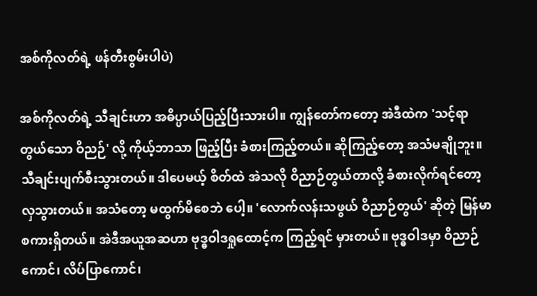အစ်ကိုလတ်ရဲ့ ဖန်တီးစွမ်းပါပဲ)

အစ်ကိုလတ်ရဲ့ သီချင်းဟာ အဓိပ္ပာယ်ပြည့်ပြီးသားပါ။ ကျွန်တော်ကတော့ အဲဒီထဲက 'သင့်ရာတွယ်သော ဝိညဉ်' လို့ ကိုယ့်ဘာသာ ဖြည့်ပြီး ခံစားကြည့်တယ်။ ဆိုကြည့်တော့ အသံမချိုဘူး။ သီချင်းပျက်စီးသွားတယ်။ ဒါပေမယ့် စိတ်ထဲ အဲသလို ဝိညာဉ်တွယ်တာလို့ ခံစားလိုက်ရင်တော့ လှသွားတယ်။ အသံတော့ မထွက်မိစေဘဲ ပေါ့။ 'လောက်လန်းသဖွယ် ဝိညာဉ်တွယ်' ဆိုတဲ့ မြန်မာစကားရှိတယ်။ အဲဒီအယူအဆဟာ ဗုဒ္ဓဝါဒရှုထောင့်က ကြည့်ရင် မှားတယ်။ ဗုဒ္ဓဝါဒမှာ ဝိညာဉ်ကောင်၊ လိပ်ပြာကောင်၊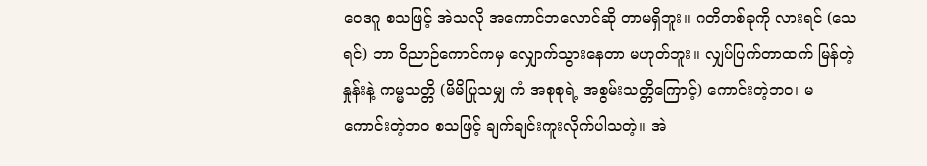ဝေဒဂူ စသဖြင့် အဲသလို အကောင်ဘလောင်ဆို တာမရှိဘူး။ ဂတိတစ်ခုကို လားရင် (သေရင်) ဘာ ဝိညာဉ်ကောင်ကမှ လျှောက်သွားနေတာ မဟုတ်ဘူး။ လျှပ်ပြက်တာထက် မြန်တဲ့နှုန်းနဲ့ ကမ္မသတ္တိ (မိမိပြုသမျှ ကံ အစုစုရဲ့ အစွမ်းသတ္တိကြောင့်) ကောင်းတဲ့ဘဝ၊ မကောင်းတဲ့ဘဝ စသဖြင့် ချက်ချင်းကူးလိုက်ပါသတဲ့။ အဲ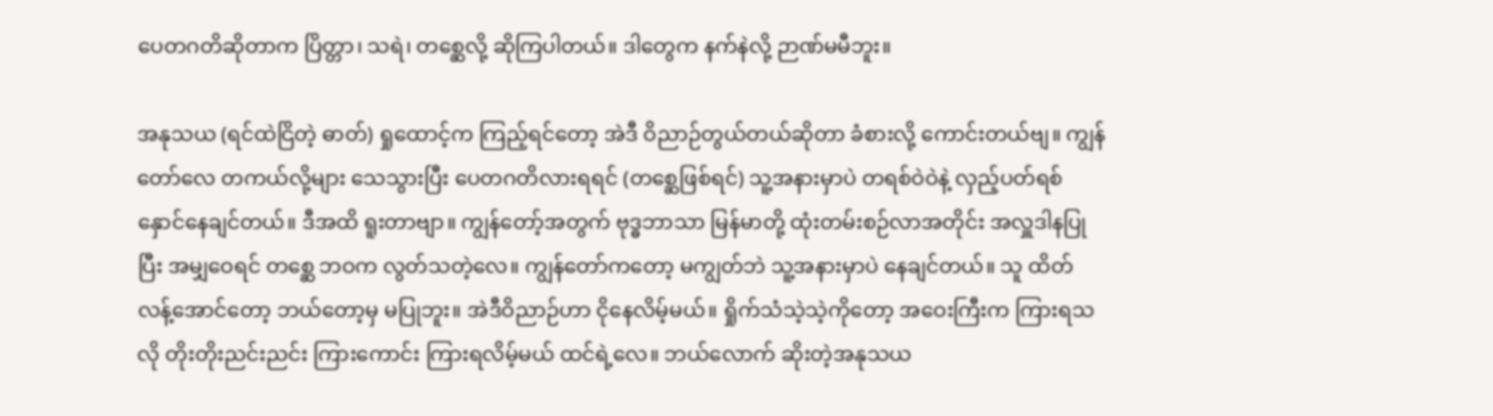ပေတဂတိဆိုတာက ပြိတ္တာ၊ သရဲ၊ တစ္ဆေလို့ ဆိုကြပါတယ်။ ဒါတွေက နက်နဲလို့ ဉာဏ်မမီဘူး။

အနုသယ (ရင်ထဲငြိတဲ့ ဓာတ်) ရှုထောင့်က ကြည့်ရင်တော့ အဲဒီ ဝိညာဉ်တွယ်တယ်ဆိုတာ ခံစားလို့ ကောင်းတယ်ဗျ။ ကျွန်တော်လေ တကယ်လို့များ သေသွားပြီး ပေတဂတိလားရရင် (တစ္ဆေဖြစ်ရင်) သူ့အနားမှာပဲ တရစ်ဝဲဝဲနဲ့ လှည့်ပတ်ရစ်နှောင်နေချင်တယ်။ ဒီအထိ ရူးတာဗျာ။ ကျွန်တော့်အတွက် ဗုဒ္ဓဘာသာ မြန်မာတို့ ထုံးတမ်းစဉ်လာအတိုင်း အလှူဒါနပြုပြီး အမျှဝေရင် တစ္ဆေ ဘဝက လွတ်သတဲ့လေ။ ကျွန်တော်ကတော့ မကျွတ်ဘဲ သူ့အနားမှာပဲ နေချင်တယ်။ သူ ထိတ်လန့်အောင်တော့ ဘယ်တော့မှ မပြုဘူး။ အဲဒီဝိညာဉ်ဟာ ငိုနေလိမ့်မယ်။ ရှိုက်သံသဲ့သဲ့ကိုတော့ အဝေးကြီးက ကြားရသလို တိုးတိုးညင်းညင်း ကြားကောင်း ကြားရလိမ့်မယ် ထင်ရဲ့လေ။ ဘယ်လောက် ဆိုးတဲ့အနုသယ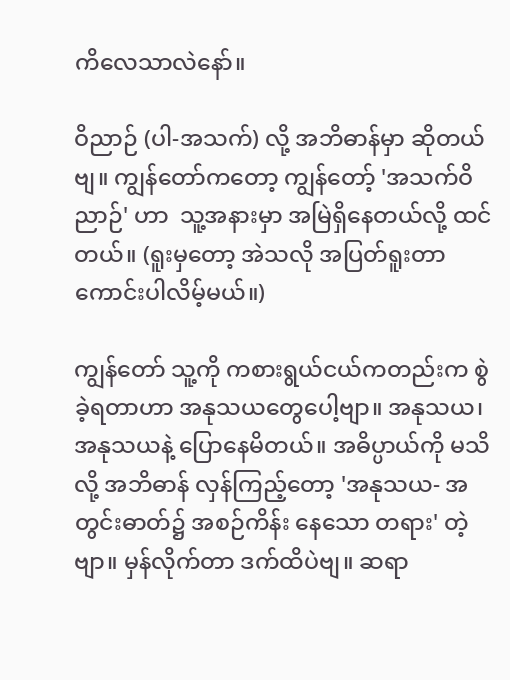ကိလေသာလဲနော်။

ဝိညာဉ် (ပါ-အသက်) လို့ အဘိဓာန်မှာ ဆိုတယ်ဗျ။ ကျွန်တော်ကတော့ ကျွန်တော့် 'အသက်ဝိညာဉ်' ဟာ  သူ့အနားမှာ အမြဲရှိနေတယ်လို့ ထင်တယ်။ (ရူးမှတော့ အဲသလို အပြတ်ရူးတာ ကောင်းပါလိမ့်မယ်။)

ကျွန်တော် သူ့ကို ကစားရွယ်ငယ်ကတည်းက စွဲခဲ့ရတာဟာ အနုသယတွေပေါ့ဗျာ။ အနုသယ၊ အနုသယနဲ့ ပြောနေမိတယ်။ အဓိပ္ပာယ်ကို မသိလို့ အဘိဓာန် လှန်ကြည့်တော့ 'အနုသယ- အတွင်းဓာတ်၌ အစဉ်ကိန်း နေသော တရား' တဲ့ဗျာ။ မှန်လိုက်တာ ဒက်ထိပဲဗျ။ ဆရာ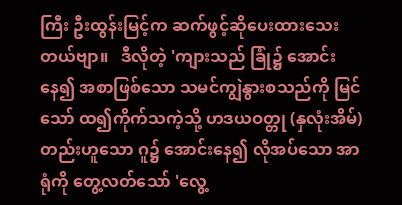ကြီး ဦးထွန်းမြင့်က ဆက်ဖွင့်ဆိုပေးထားသေးတယ်ဗျာ။   ဒီလိုတဲ့ 'ကျားသည် ခြုံ၌ အောင်းနေ၍ အစာဖြစ်သော သမင်ကျွဲနွားစသည်ကို မြင်သော် ထ၍ကိုက်သကဲ့သို့ ဟဒယဝတ္တု (နှလုံးအိမ်) တည်းဟူသော ဂူ၌ အောင်းနေ၍ လိုအပ်သော အာရုံကို တွေ့လတ်သော် 'လွေ့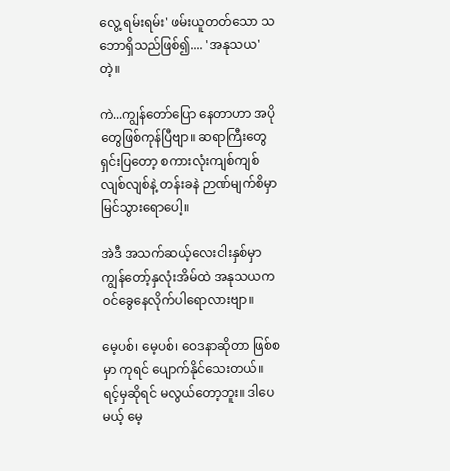လွေ့ ရမ်းရမ်း' ဖမ်းယူတတ်သော သဘောရှိသည်ဖြစ်၍.... 'အနုသယ' တဲ့။

ကဲ...ကျွန်တော်ပြော နေတာဟာ အပိုတွေဖြစ်ကုန်ပြီဗျာ။ ဆရာကြီးတွေရှင်းပြတော့ စကားလုံးကျစ်ကျစ် လျစ်လျစ်နဲ့ တန်းခနဲ ဉာဏ်မျက်စိမှာ မြင်သွားရောပေါ့။

အဲဒီ အသက်ဆယ့်လေးငါးနှစ်မှာ ကျွန်တော့်နှလုံးအိမ်ထဲ အနုသယက ဝင်ခွေနေလိုက်ပါရောလားဗျာ။

မေ့ပစ်၊ မေ့ပစ်၊ ဝေဒနာဆိုတာ ဖြစ်စမှာ ကုရင် ပျောက်နိုင်သေးတယ်။ ရင့်မှဆိုရင် မလွယ်တော့ဘူး။ ဒါပေမယ့် မေ့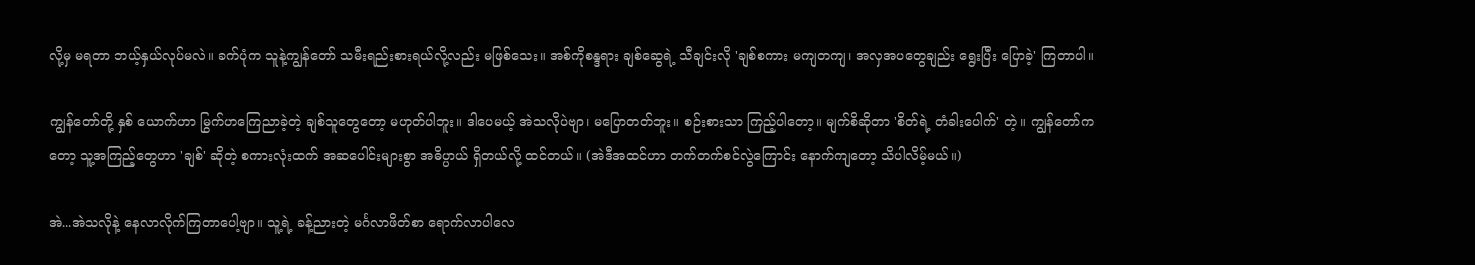လို့မှ မရတာ ဘယ့်နှယ်လုပ်မလဲ။ ခက်ပုံက သူနဲ့ကျွန်တော် သမီးရည်းစားရယ်လို့လည်း မဖြစ်သေး။ အစ်ကိုစန္ဒရား ချစ်ဆွေရဲ့ သီချင်းလို 'ချစ်စကား မကျတကျ၊ အလှအပတွေချည်း ရွေးပြီး ပြောခဲ့' ကြတာပါ။

ကျွန်တော်တို့ နှစ် ယောက်ဟာ မြွက်ဟကြေညာခဲ့တဲ့ ချစ်သူတွေတော့ မဟုတ်ပါဘူး။ ဒါပေမယ့် အဲသလိုပဲဗျာ၊ မပြောတတ်ဘူး။ စဉ်းစားသာ ကြည့်ပါတော့။ မျက်စိဆိုတာ 'စိတ်ရဲ့ တံခါးပေါက်' တဲ့။ ကျွန်တော်ကတော့ သူ့အကြည့်တွေဟာ 'ချစ်' ဆိုတဲ့ စကားလုံးထက် အဆပေါင်းများစွာ အဓိပ္ပာယ် ရှိတယ်လို့ ထင်တယ်။ (အဲဒီအထင်ဟာ တက်တက်စင်လွဲကြောင်း နောက်ကျတော့ သိပါလိမ့်မယ်။)

အဲ...အဲသလိုနဲ့ နေလာလိုက်ကြတာပေါ့ဗျာ။ သူ့ရဲ့ ခန့်ညားတဲ့ မင်္ဂလာဖိတ်စာ ရောက်လာပါလေ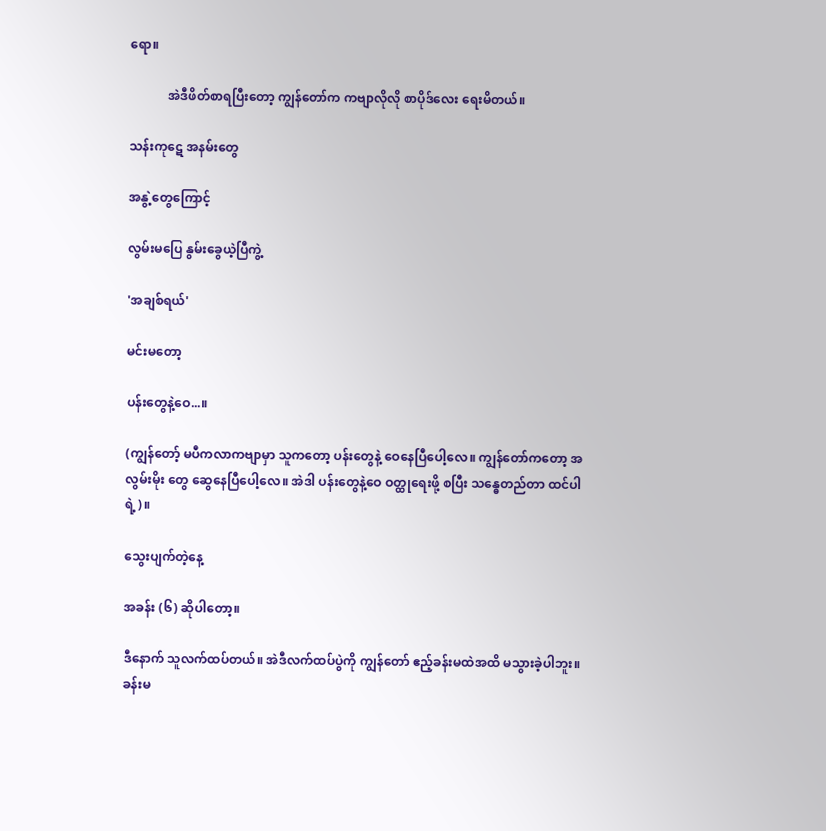ရော။

            အဲဒီဖိတ်စာရပြီးတော့ ကျွန်တော်က ကဗျာလိုလို စာပိုဒ်လေး ရေးမိတယ်။

သန်းကုဋေ အနမ်းတွေ

အနွဲ့တွေကြောင့်

လွမ်းမပြေ နွမ်းခွေယဲ့ပြီကွဲ့

'အချစ်ရယ်'

မင်းမတော့

ပန်းတွေနဲ့ဝေ...။

(ကျွန်တော့် မပီကလာကဗျာမှာ သူကတော့ ပန်းတွေနဲ့ ဝေနေပြီပေါ့လေ။ ကျွန်တော်ကတော့ အလွမ်းမိုး တွေ ဆွေနေပြီပေါ့လေ။ အဲဒါ ပန်းတွေနဲ့ဝေ ဝတ္ထုရေးဖို့ စပြီး သန္ဓေတည်တာ ထင်ပါရဲ့)။

သွေးပျက်တဲ့နေ့

အခန်း (၆) ဆိုပါတော့။

ဒီနောက် သူလက်ထပ်တယ်။ အဲဒီလက်ထပ်ပွဲကို ကျွန်တော် ဧည့်ခန်းမထဲအထိ မသွားခဲ့ပါဘူး။ ခန်းမ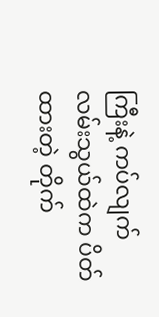ကြီးနဲ့ ကပ်လျက် လမ်းသွယ်ထဲက ပိတ်ထားတဲ့ တိုက်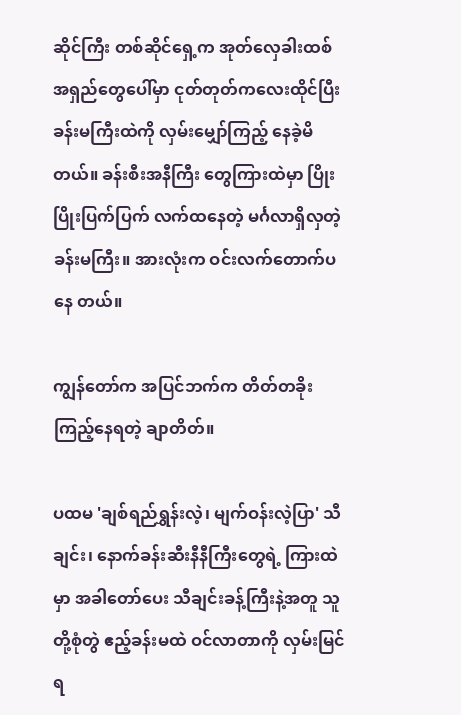ဆိုင်ကြီး တစ်ဆိုင်ရှေ့က အုတ်လှေခါးထစ် အရှည်တွေပေါ်မှာ ငုတ်တုတ်ကလေးထိုင်ပြီး ခန်းမကြီးထဲကို လှမ်းမျှော်ကြည့် နေခဲ့မိတယ်။ ခန်းစီးအနီကြီး တွေကြားထဲမှာ ပြိုးပြိုးပြက်ပြက် လက်ထနေတဲ့ မင်္ဂလာရှိလှတဲ့ ခန်းမကြီး။ အားလုံးက ဝင်းလက်တောက်ပနေ တယ်။

ကျွန်တော်က အပြင်ဘက်က တိတ်တခိုးကြည့်နေရတဲ့ ချာတိတ်။

ပထမ 'ချစ်ရည်ရွှန်းလဲ့၊ မျက်ဝန်းလဲ့ပြာ' သီချင်း၊ နောက်ခန်းဆီးနီနီကြီးတွေရဲ့ ကြားထဲမှာ အခါတော်ပေး သီချင်းခန့်ကြီးနဲ့အတူ သူတို့စုံတွဲ ဧည့်ခန်းမထဲ ဝင်လာတာကို လှမ်းမြင်ရ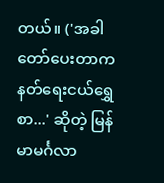တယ်။ ('အခါတော်ပေးတာက နတ်ရေးငယ်ရွှေစာ...' ဆိုတဲ့ မြန်မာမင်္ဂလာ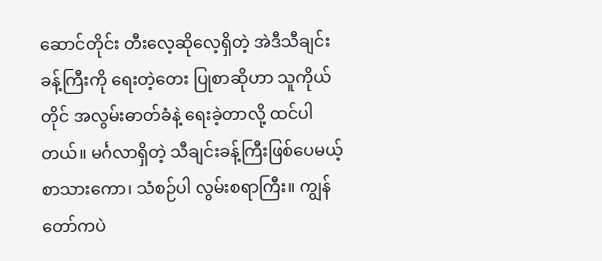ဆောင်တိုင်း တီးလေ့ဆိုလေ့ရှိတဲ့ အဲဒီသီချင်း ခန့်ကြီးကို ရေးတဲ့တေး ပြုစာဆိုဟာ သူကိုယ်တိုင် အလွမ်းဓာတ်ခံနဲ့ ရေးခဲ့တာလို့ ထင်ပါတယ်။ မင်္ဂလာရှိတဲ့ သီချင်းခန့်ကြီးဖြစ်ပေမယ့် စာသားကော၊ သံစဉ်ပါ လွမ်းစရာကြီး။ ကျွန်တော်ကပဲ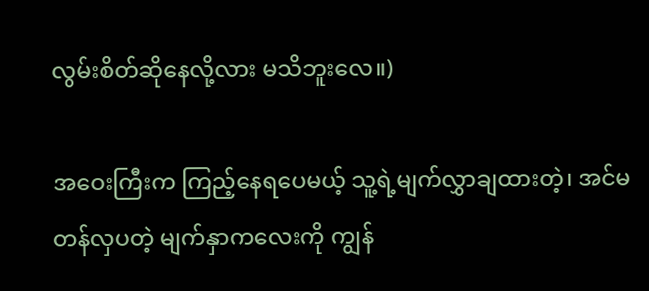လွမ်းစိတ်ဆိုနေလို့လား မသိဘူးလေ။)

အဝေးကြီးက ကြည့်နေရပေမယ့် သူ့ရဲ့မျက်လွှာချထားတဲ့၊ အင်မတန်လှပတဲ့ မျက်နှာကလေးကို ကျွန်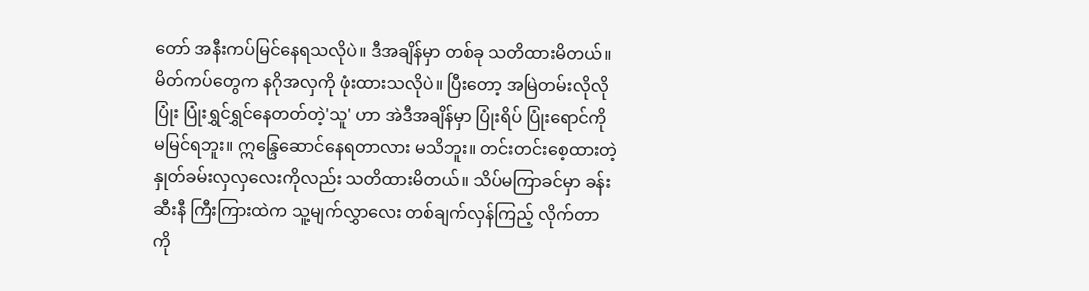တော် အနီးကပ်မြင်နေရသလိုပဲ။ ဒီအချိန်မှာ တစ်ခု သတိထားမိတယ်။ မိတ်ကပ်တွေက နဂိုအလှကို ဖုံးထားသလိုပဲ။ ပြီးတော့ အမြဲတမ်းလိုလို ပြုံး ပြုံးရွှင်ရွှင်နေတတ်တဲ့'သူ' ဟာ အဲဒီအချိန်မှာ ပြုံးရိပ် ပြုံးရောင်ကို မမြင်ရဘူး။ ဣန္ဒြေဆောင်နေရတာလား မသိဘူး။ တင်းတင်းစေ့ထားတဲ့ နှုတ်ခမ်းလှလှလေးကိုလည်း သတိထားမိတယ်။ သိပ်မကြာခင်မှာ ခန်းဆီးနီ ကြီးကြားထဲက သူ့မျက်လွှာလေး တစ်ချက်လှန်ကြည့် လိုက်တာကို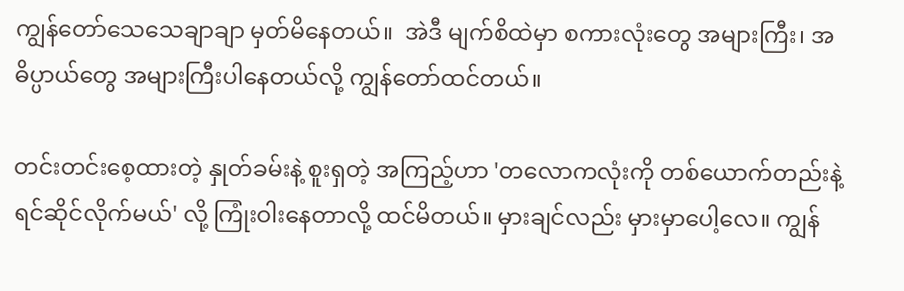ကျွန်တော်သေသေချာချာ မှတ်မိနေတယ်။  အဲဒီ မျက်စိထဲမှာ စကားလုံးတွေ အများကြီး၊ အဓိပ္ပာယ်တွေ အများကြီးပါနေတယ်လို့ ကျွန်တော်ထင်တယ်။

တင်းတင်းစေ့ထားတဲ့ နှုတ်ခမ်းနဲ့ စူးရှတဲ့ အကြည့်ဟာ 'တလောကလုံးကို တစ်ယောက်တည်းနဲ့ ရင်ဆိုင်လိုက်မယ်' လို့ ကြုံးဝါးနေတာလို့ ထင်မိတယ်။ မှားချင်လည်း မှားမှာပေါ့လေ။ ကျွန်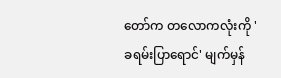တော်က တလောကလုံးကို 'ခရမ်းပြာရောင်' မျက်မှန်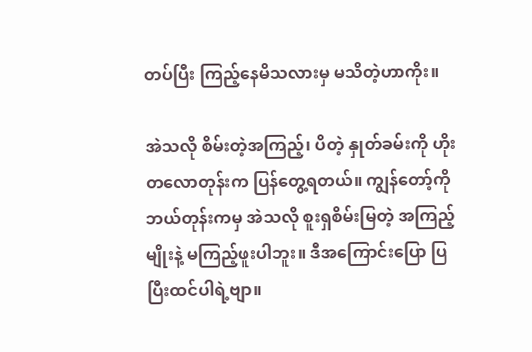တပ်ပြီး ကြည့်နေမိသလားမှ မသိတဲ့ဟာကိုး။

အဲသလို စိမ်းတဲ့အကြည့်၊ ပိတဲ့ နှုတ်ခမ်းကို ဟိုးတလောတုန်းက ပြန်တွေ့ရတယ်။ ကျွန်တော့်ကို ဘယ်တုန်းကမှ အဲသလို စူးရှစိမ်းမြတဲ့ အကြည့်မျိုးနဲ့ မကြည့်ဖူးပါဘူး။ ဒီအကြောင်းပြော ပြပြီးထင်ပါရဲ့ဗျာ။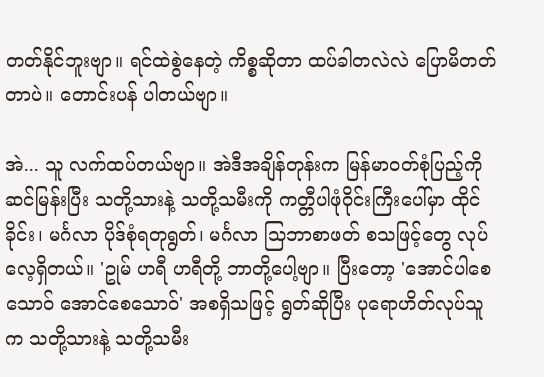တတ်နိုင်ဘူးဗျာ။ ရင်ထဲစွဲနေတဲ့ ကိစ္စဆိုတာ ထပ်ခါတလဲလဲ ပြောမိတတ်တာပဲ။ တောင်းပန် ပါတယ်ဗျာ။

အဲ... သူ လက်ထပ်တယ်ဗျာ။ အဲဒီအချိန်တုန်းက မြန်မာဝတ်စုံပြည့်ကို ဆင်မြန်းပြီး သတို့သားနဲ့ သတို့သမီးကို ကတ္တီပါဖုံဝိုင်းကြီးပေါ်မှာ ထိုင်ခိုင်း၊ မင်္ဂလာ ပိုဒ်စုံရတုရွတ်၊ မင်္ဂလာ သြဘာစာဖတ် စသဖြင့်တွေ လုပ်လေ့ရှိတယ်။ 'ဥုမ် ဟရီ ဟရီတို့ ဘာတို့ပေါ့ဗျာ။ ပြီးတော့ 'အောင်ပါစေသောဝ် အောင်စေသောဝ်' အစရှိသဖြင့် ရွတ်ဆိုပြီး ပုရောဟိတ်လုပ်သူက သတို့သားနဲ့ သတို့သမီး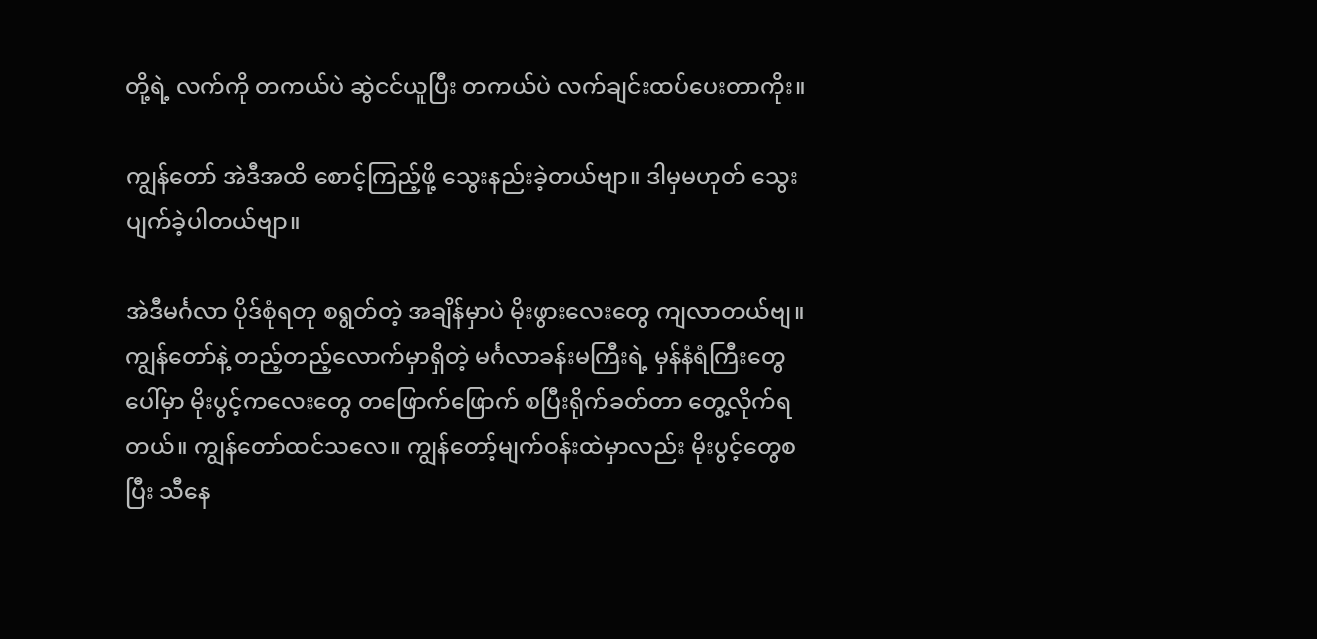တို့ရဲ့ လက်ကို တကယ်ပဲ ဆွဲငင်ယူပြီး တကယ်ပဲ လက်ချင်းထပ်ပေးတာကိုး။

ကျွန်တော် အဲဒီအထိ စောင့်ကြည့်ဖို့ သွေးနည်းခဲ့တယ်ဗျာ။ ဒါမှမဟုတ် သွေးပျက်ခဲ့ပါတယ်ဗျာ။

အဲဒီမင်္ဂလာ ပိုဒ်စုံရတု စရွတ်တဲ့ အချိန်မှာပဲ မိုးဖွားလေးတွေ ကျလာတယ်ဗျ။  ကျွန်တော်နဲ့ တည့်တည့်လောက်မှာရှိတဲ့ မင်္ဂလာခန်းမကြီးရဲ့ မှန်နံရံကြီးတွေပေါ်မှာ မိုးပွင့်ကလေးတွေ တဖြောက်ဖြောက် စပြီးရိုက်ခတ်တာ တွေ့လိုက်ရတယ်။ ကျွန်တော်ထင်သလေ။ ကျွန်တော့်မျက်ဝန်းထဲမှာလည်း မိုးပွင့်တွေစပြီး သီနေ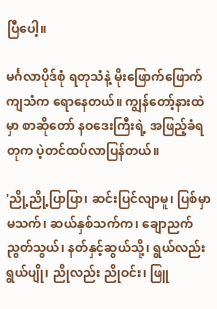ပြီပေါ့။

မင်္ဂလာပိုဒ်စုံ ရတုသံနဲ့ မိုးဖြောက်ဖြောက်ကျသံက ရောနေတယ်။ ကျွန်တော့်နားထဲမှာ စာဆိုတော် နဝဒေးကြီးရဲ့ အဖြည့်ခံရတုက ပဲ့တင်ထပ်လာပြန်တယ်။

'ညို့ညို့ပြာပြာ၊ ဆင်းပြင်လျာမူ၊ ပြစ်မှာမသက်၊ ဆယ်နှစ်သက်က၊ ချောညက် ညွတ်သွယ်၊ နတ်နှင့်ဆွယ်သို့၊ ရွယ်လည်းရွယ်ပျို၊ ညိုလည်း ညိုဝင်း၊ ဖြူ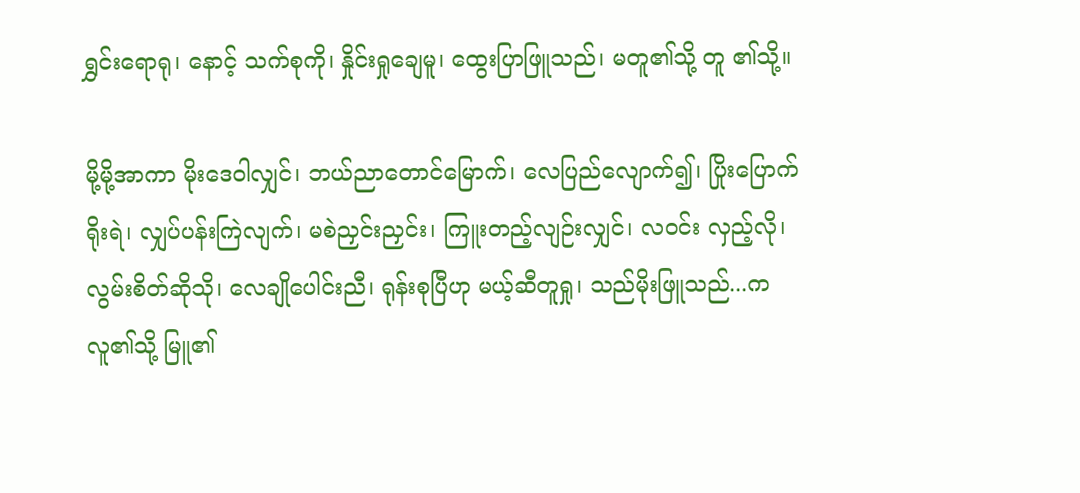ရွှင်းရောရု၊ နောင့် သက်စုကို၊ နှိုင်းရှုချေမူ၊ ထွေးပြာဖြူသည်၊ မတူ၏သို့ တူ ၏သို့။

မို့မို့အာကာ မိုးဒေဝါလျှင်၊ ဘယ်ညာတောင်မြောက်၊ လေပြည်လျောက်၍၊ ပြိုးပြောက်ရိုးရဲ၊ လျှပ်ပန်းကြဲလျက်၊ မစဲညှင်းညှင်း၊ ကြူးတည့်လျဉ်းလျှင်၊ လဝင်း လှည့်လို၊ လွမ်းစိတ်ဆိုသို၊ လေချိုပေါင်းညီ၊ ရုန်းစုပြီဟု မယ့်ဆီတူရှု၊ သည်မိုးဖြူသည်...ကလူ၏သို့ မြူ၏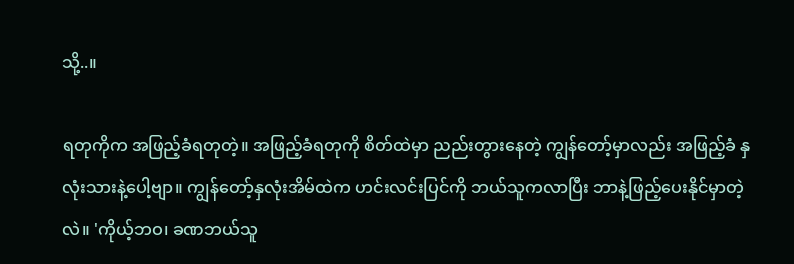သို့..။

ရတုကိုက အဖြည့်ခံရတုတဲ့။ အဖြည့်ခံရတုကို စိတ်ထဲမှာ ညည်းတွားနေတဲ့ ကျွန်တော့်မှာလည်း အဖြည့်ခံ နှလုံးသားနဲ့ပေါ့ဗျာ။ ကျွန်တော့်နှလုံးအိမ်ထဲက ဟင်းလင်းပြင်ကို ဘယ်သူကလာပြီး ဘာနဲ့ဖြည့်ပေးနိုင်မှာတဲ့လဲ။ 'ကိုယ့်ဘဝ၊ ခဏဘယ်သူ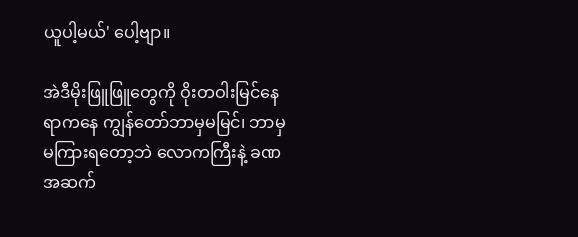ယူပါ့မယ်' ပေါ့ဗျာ။

အဲဒီမိုးဖြူဖြူတွေကို ဝိုးတဝါးမြင်နေရာကနေ ကျွန်တော်ဘာမှမမြင်၊ ဘာမှမကြားရတော့ဘဲ လောကကြီးနဲ့ ခဏအဆက်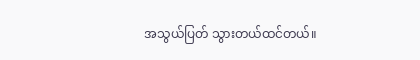အသွယ်ပြတ် သွားတယ်ထင်တယ်။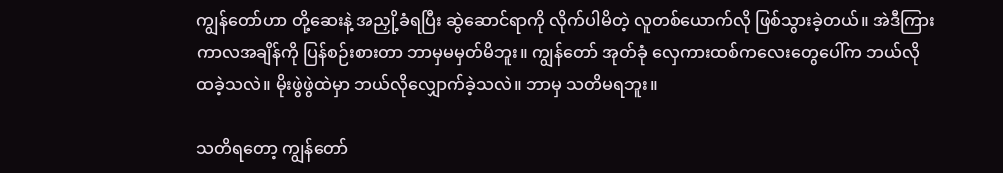ကျွန်တော်ဟာ တို့ဆေးနဲ့ အညှို့ခံရပြီး ဆွဲဆောင်ရာကို လိုက်ပါမိတဲ့ လူတစ်ယောက်လို ဖြစ်သွားခဲ့တယ်။ အဲဒီကြားကာလအချိန်ကို ပြန်စဉ်းစားတာ ဘာမှမမှတ်မိဘူး။ ကျွန်တော် အုတ်ခုံ လှေကားထစ်ကလေးတွေပေါ်က ဘယ်လိုထခဲ့သလဲ။ မိုးဖွဲဖွဲထဲမှာ ဘယ်လိုလျှောက်ခဲ့သလဲ။ ဘာမှ သတိမရဘူး။

သတိရတော့ ကျွန်တော်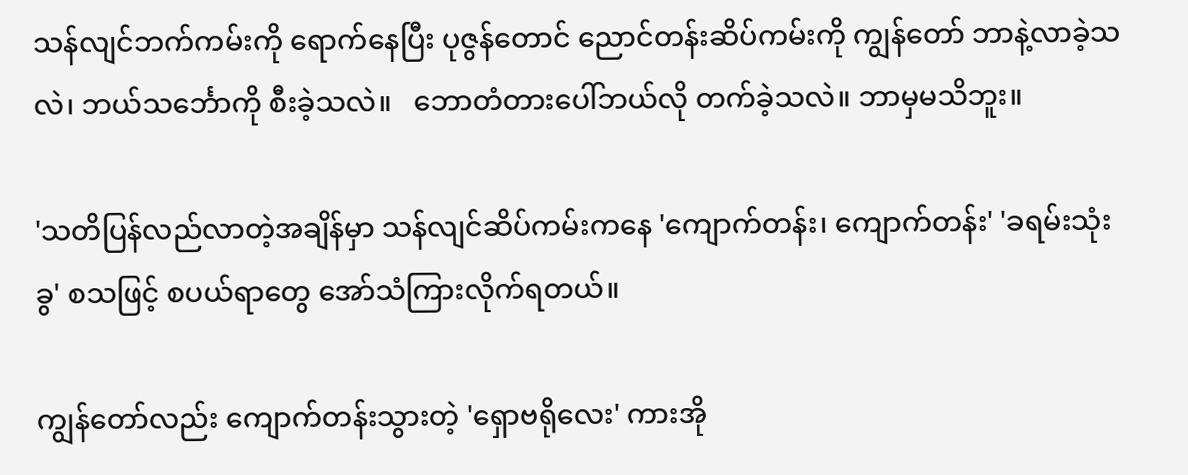သန်လျင်ဘက်ကမ်းကို ရောက်နေပြီး ပုဇွန်တောင် ညောင်တန်းဆိပ်ကမ်းကို ကျွန်တော် ဘာနဲ့လာခဲ့သလဲ၊ ဘယ်သင်္ဘောကို စီးခဲ့သလဲ။   ဘောတံတားပေါ်ဘယ်လို တက်ခဲ့သလဲ။ ဘာမှမသိဘူး။

'သတိပြန်လည်လာတဲ့အချိန်မှာ သန်လျင်ဆိပ်ကမ်းကနေ 'ကျောက်တန်း၊ ကျောက်တန်း' 'ခရမ်းသုံးခွ' စသဖြင့် စပယ်ရာတွေ အော်သံကြားလိုက်ရတယ်။

ကျွန်တော်လည်း ကျောက်တန်းသွားတဲ့ 'ရှောဗရိုလေး' ကားအို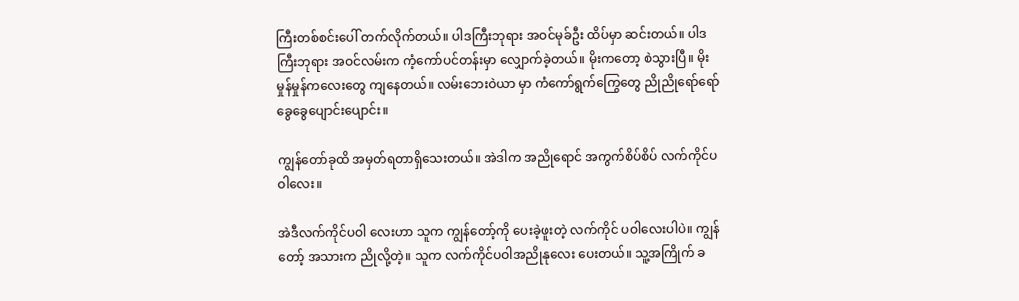ကြီးတစ်စင်းပေါ် တက်လိုက်တယ်။ ပါဒကြီးဘုရား အဝင်မုခ်ဦး ထိပ်မှာ ဆင်းတယ်။ ပါဒကြီးဘုရား အဝင်လမ်းက ကံ့ကော်ပင်တန်းမှာ လျှောက်ခဲ့တယ်။ မိုးကတော့ စဲသွားပြီ။ မိုးမှုန်မှုန်ကလေးတွေ ကျနေတယ်။ လမ်းဘေးဝဲယာ မှာ ကံကော်ရွက်ကြွေတွေ ညိုညိုရော်ရော် ခွေခွေပျောင်းပျောင်း။

ကျွန်တော်ခုထိ အမှတ်ရတာရှိသေးတယ်။ အဲဒါက အညိုရောင် အကွက်စိပ်စိပ် လက်ကိုင်ပဝါလေး။

အဲဒီလက်ကိုင်ပဝါ လေးဟာ သူက ကျွန်တော့်ကို ပေးခဲ့ဖူးတဲ့ လက်ကိုင် ပဝါလေးပါပဲ။ ကျွန်တော့် အသားက ညိုလို့တဲ့။ သူက လက်ကိုင်ပဝါအညိုနုလေး ပေးတယ်။ သူ့အကြိုက် ခ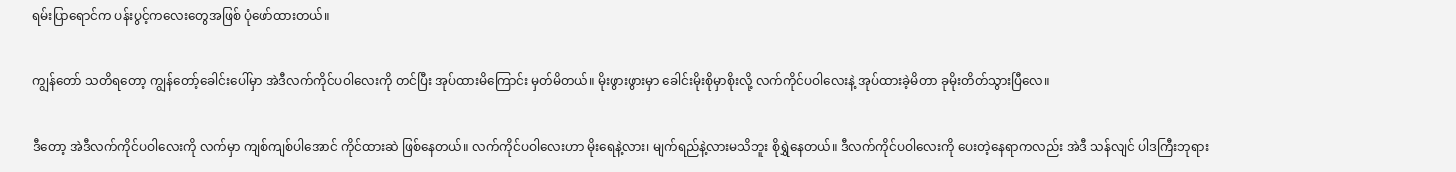ရမ်းပြာရောင်က ပန်းပွင့်ကလေးတွေအဖြစ် ပုံဖော်ထားတယ်။

ကျွန်တော် သတိရတော့ ကျွန်တော့်ခေါင်းပေါ်မှာ အဲဒီလက်ကိုင်ပဝါလေးကို တင်ပြီး အုပ်ထားမိကြောင်း မှတ်မိတယ်။ မိုးဖွားဖွားမှာ ခေါင်းမိုးစိုမှာစိုးလို့ လက်ကိုင်ပဝါလေးနဲ့ အုပ်ထားခဲ့မိတာ ခုမိုးတိတ်သွားပြီလေ။

ဒီတော့ အဲဒီလက်ကိုင်ပဝါလေးကို လက်မှာ ကျစ်ကျစ်ပါအောင် ကိုင်ထားဆဲ ဖြစ်နေတယ်။ လက်ကိုင်ပဝါလေးဟာ မိုးရေနဲ့လား၊ မျက်ရည်နဲ့လားမသိဘူး စိုရွှဲနေတယ်။ ဒီလက်ကိုင်ပဝါလေးကို ပေးတဲ့နေရာကလည်း အဲဒီ သန်လျင် ပါဒကြီးဘုရား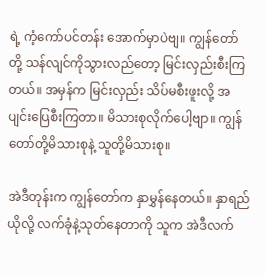ရဲ့ ကံ့ကော်ပင်တန်း အောက်မှာပဲဗျ။ ကျွန်တော်တို့ သန်လျင်ကိုသွားလည်တော့ မြင်းလှည်းစီးကြတယ်။ အမှန်က မြင်းလှည်း သိပ်မစီးဖူးလို့ အပျင်းပြေစီးကြတာ။ မိသားစုလိုက်ပေါ့ဗျာ။ ကျွန်တော်တို့မိသားစုနဲ့ သူတို့မိသားစု။

အဲဒီတုန်းက ကျွန်တော်က နှာမွှန်နေတယ်။ နှာရည်ယိုလို့ လက်ခုံနဲ့သုတ်နေတာကို သူက အဲဒီလက်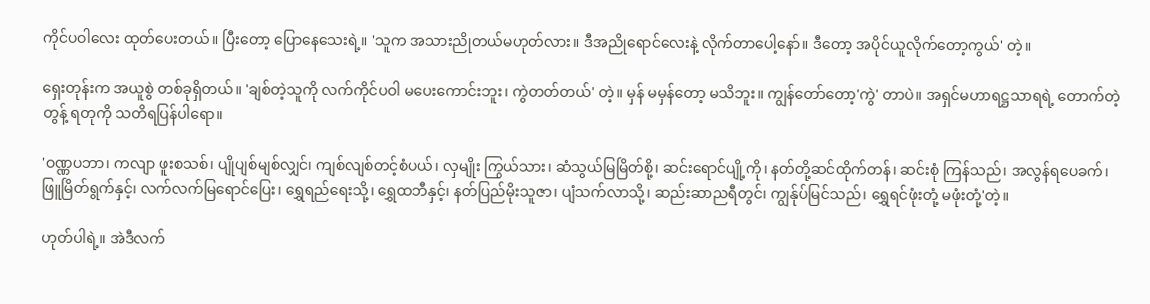ကိုင်ပဝါလေး ထုတ်ပေးတယ်။ ပြီးတော့ ပြောနေသေးရဲ့။ 'သူက အသားညိုတယ်မဟုတ်လား။ ဒီအညိုရောင်လေးနဲ့ လိုက်တာပေါ့နော်။ ဒီတော့ အပိုင်ယူလိုက်တော့ကွယ်' တဲ့။

ရှေးတုန်းက အယူစွဲ တစ်ခုရှိတယ်။ 'ချစ်တဲ့သူကို လက်ကိုင်ပဝါ မပေးကောင်းဘူး၊ ကွဲတတ်တယ်' တဲ့။ မှန် မမှန်တော့ မသိဘူး။ ကျွန်တော်တော့'ကွဲ' တာပဲ။ အရှင်မဟာရဋ္ဌသာရရဲ့ တောက်တဲ့တွန့် ရတုကို သတိရပြန်ပါရော။

'ဝဏ္ဏပဘာ၊ ကလျာ ဖူးစသစ်၊ ပျိုပျစ်မျစ်လျှင်၊ ကျစ်လျစ်တင့်စံပယ်၊ လှမျိုး ကြွယ်သား၊ ဆံသွယ်မြမြိတ်စို့၊ ဆင်းရောင်ပျို့ကို၊ နတ်တို့ဆင်ထိုက်တန်၊ ဆင်းစုံ ကြန်သည်၊ အလွန်ရပေခက်၊ ဖြူမြိတ်ရွက်နှင့်၊ လက်လက်မြရောင်ပြေး၊ ရွှေရည်ရေးသို့၊ ရွှေထဘီနှင့်၊ နတ်ပြည်မိုးသူဇာ၊ ပျံသက်လာသို့၊ ဆည်းဆာညရီတွင်၊ ကျွန်ုပ်မြင်သည်၊ ရွှေရင်ဖုံးတုံ့ မဖုံးတုံ့'တဲ့။

ဟုတ်ပါရဲ့။ အဲဒီလက်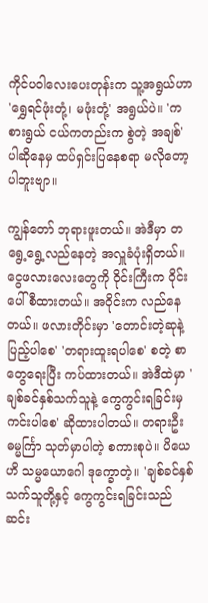ကိုင်ပဝါလေးပေးတုန်းက သူ့အရွယ်ဟာ 'ရွှေရင်ဖုံးတုံ့၊ မဖုံးတုံ့' အရွယ်ပဲ။ 'ကစားရွယ် ငယ်ကတည်းက စွဲတဲ့ အချစ်' ပါဆိုနေမှ ထပ်ရှင်းပြနေစရာ မလိုတော့ပါဘူးဗျာ။

ကျွန်တော် ဘုရားဖူးတယ်။ အဲဒီမှာ တရွေ့ရွေ့လည်နေတဲ့ အလှူခံပုံးရှိတယ်။ ငွေဖလားလေးတွေကို ဝိုင်းကြီးက ဝိုင်းပေါ် စီထားတယ်။ အဝိုင်းက လည်နေတယ်။ ဖလားတိုင်းမှာ 'တောင်းတဲ့ဆုနဲ့ ပြည့်ပါစေ' 'တရားထူးရပါစေ' စတဲ့ စာတွေရေးပြီး ကပ်ထားတယ်။ အဲဒီထဲမှာ 'ချစ်ခင်နှစ်သက်သူနဲ့ ကွေကွင်းရခြင်းမှ ကင်းပါစေ' ဆိုထားပါတယ်။ တရားဦး ဓမ္မင်္ကြာ သုတ်မှာပါတဲ့ စကားစုပဲ။ ပိယေဟိ သမ္မယောဂေါ ဒုက္ခောတဲ့။ 'ချစ်ခင်နှစ်သက်သူတို့နှင့် ကွေကွင်းရခြင်းသည် ဆင်း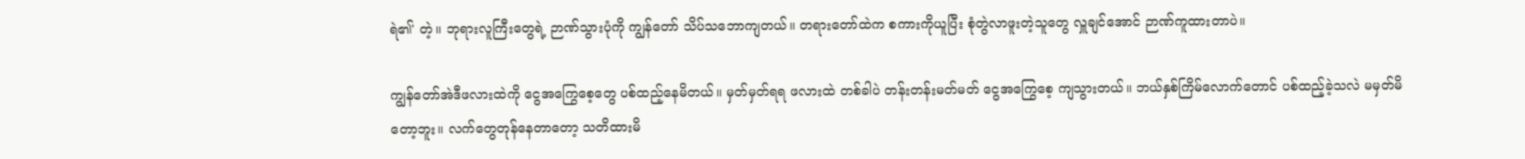ရဲ၏' တဲ့။ ဘုရားလူကြီးတွေရဲ့ ဉာဏ်သွားပုံကို ကျွန်တော် သိပ်သဘောကျတယ်။ တရားတော်ထဲက စကားကိုယူပြီး စုံတွဲလာဖူးတဲ့သူတွေ လှူချင်အောင် ဉာဏ်ကူထားတာပဲ။

ကျွန်တော်အဲဒီဖလားထဲကို ငွေအကြွေစေ့တွေ ပစ်ထည့်နေမိတယ်။ မှတ်မှတ်ရရ ဖလားထဲ တစ်ခါပဲ တန်းတန်းမတ်မတ် ငွေအကြွေစေ့ ကျသွားတယ်။ ဘယ်နှစ်ကြိမ်လောက်တောင် ပစ်ထည့်ခဲ့သလဲ မမှတ်မိတော့ဘူး။ လက်တွေတုန်နေတာတော့ သတိထားမိ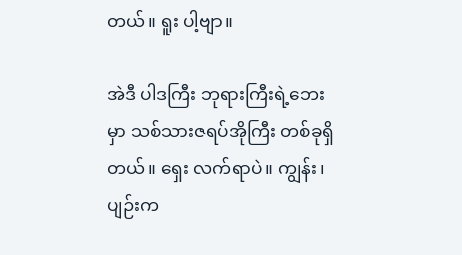တယ်။ ရူး ပါ့ဗျာ။

အဲဒီ ပါဒကြီး ဘုရားကြီးရဲ့ဘေးမှာ သစ်သားဇရပ်အိုကြီး တစ်ခုရှိတယ်။ ရှေး လက်ရာပဲ။ ကျွန်း၊ ပျဉ်းက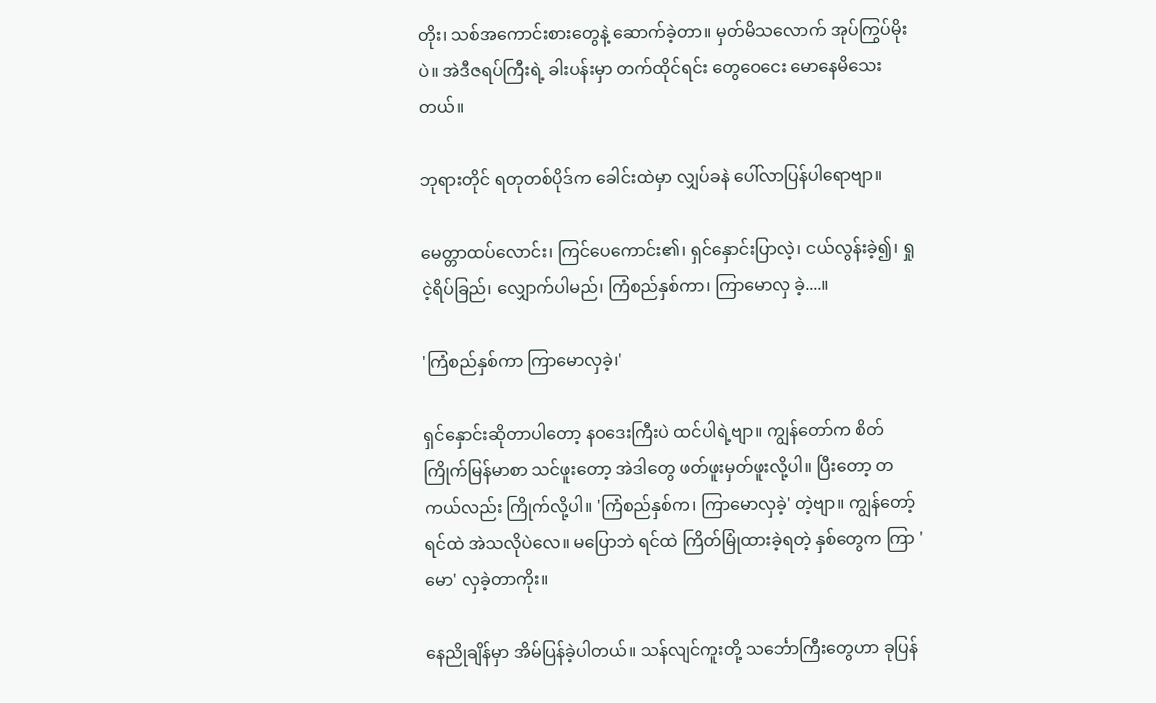တိုး၊ သစ်အကောင်းစားတွေနဲ့ ဆောက်ခဲ့တာ။ မှတ်မိသလောက် အုပ်ကြွပ်မိုးပဲ။ အဲဒီဇရပ်ကြီးရဲ့ ခါးပန်းမှာ တက်ထိုင်ရင်း တွေဝေငေး မောနေမိသေးတယ်။

ဘုရားတိုင် ရတုတစ်ပိုဒ်က ခေါင်းထဲမှာ လျှပ်ခနဲ ပေါ်လာပြန်ပါရောဗျာ။

မေတ္တာထပ်လောင်း၊ ကြင်ပေကောင်း၏၊ ရှင်နှောင်းပြာလဲ့၊ ငယ်လွန်းခဲ့၍၊ ရှုငဲ့ရိပ်ခြည်၊ လျှောက်ပါမည်၊ ကြံစည်နှစ်ကာ၊ ကြာမောလှ ခဲ့....။

'ကြံစည်နှစ်ကာ ကြာမောလှခဲ့၊'

ရှင်နှောင်းဆိုတာပါတော့ နဝဒေးကြီးပဲ ထင်ပါရဲ့ဗျာ။ ကျွန်တော်က စိတ်ကြိုက်မြန်မာစာ သင်ဖူးတော့ အဲဒါတွေ ဖတ်ဖူးမှတ်ဖူးလို့ပါ။ ပြီးတော့ တကယ်လည်း ကြိုက်လို့ပါ။ 'ကြံစည်နှစ်က၊ ကြာမောလှခဲ့' တဲ့ဗျာ။ ကျွန်တော့်ရင်ထဲ အဲသလိုပဲလေ။ မပြောဘဲ ရင်ထဲ ကြိတ်မြုံထားခဲ့ရတဲ့ နှစ်တွေက ကြာ 'မော' လှခဲ့တာကိုး။

နေညိုချိန်မှာ အိမ်ပြန်ခဲ့ပါတယ်။ သန်လျင်ကူးတို့ သင်္ဘောကြီးတွေဟာ ခုပြန်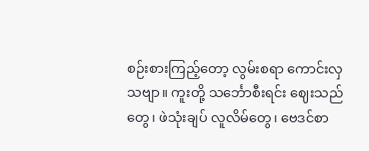စဉ်းစားကြည့်တော့ လွမ်းစရာ ကောင်းလှသဗျာ။ ကူးတို့ သင်္ဘောစီးရင်း ဈေးသည်တွေ၊ ဖဲသုံးချပ် လူလိမ်တွေ၊ ဗေဒင်စာ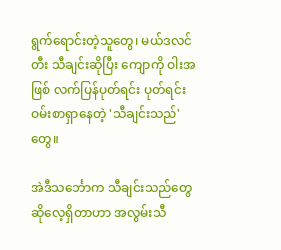ရွက်ရောင်းတဲ့သူတွေ၊ မယ်ဒလင်တီး သီချင်းဆိုပြီး ကျောကို ဝါးအဖြစ် လက်ပြန်ပုတ်ရင်း ပုတ်ရင်း ဝမ်းစာရှာနေတဲ့ 'သီချင်းသည်' တွေ။

အဲဒီသင်္ဘောက သီချင်းသည်တွေ ဆိုလေ့ရှိတာဟာ အလွမ်းသီ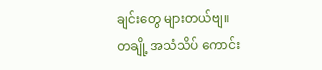ချင်းတွေ များတယ်ဗျ။ တချို့ အသံသိပ် ကောင်း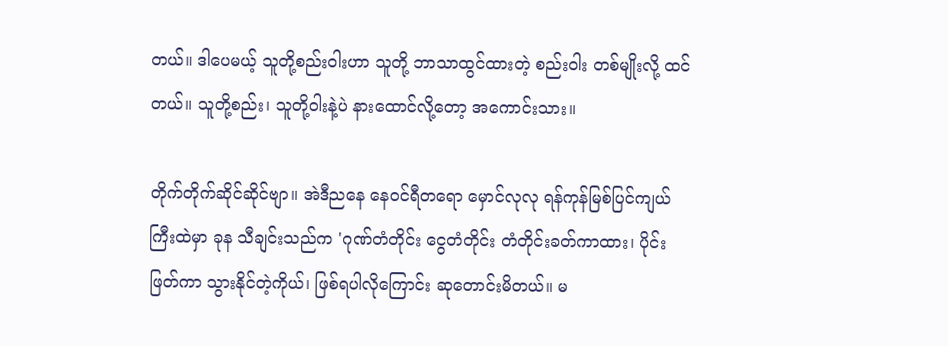တယ်။ ဒါပေမယ့် သူတို့စည်းဝါးဟာ သူတို့ ဘာသာထွင်ထားတဲ့ စည်းဝါး တစ်မျိုးလို့ ထင်တယ်။ သူတို့စည်း၊ သူတို့ဝါးနဲ့ပဲ နားထောင်လို့တော့ အကောင်းသား။

တိုက်တိုက်ဆိုင်ဆိုင်ဗျာ။ အဲဒီညနေ နေဝင်ရီတရော မှောင်လုလု ရန်ကုန်မြစ်ပြင်ကျယ်ကြီးထဲမှာ ခုန သီချင်းသည်က 'ဂုဏ်တံတိုင်း ငွေတံတိုင်း တံတိုင်းခတ်ကာထား၊ ပိုင်းဖြတ်ကာ သွားနိုင်တဲ့ကိုယ်၊ ဖြစ်ရပါလိုကြောင်း ဆုတောင်းမိတယ်။ မ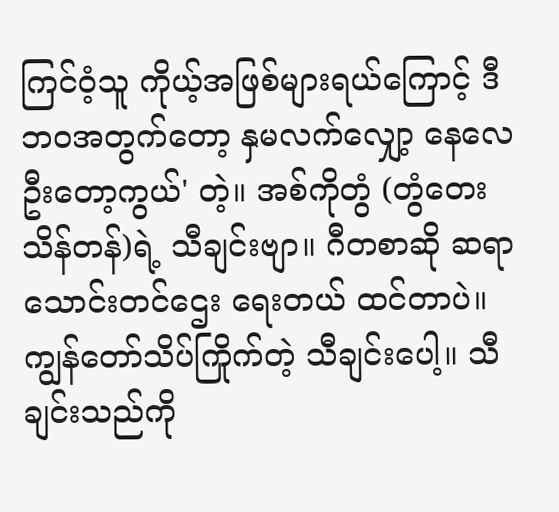ကြင်ဝံ့သူ ကိုယ့်အဖြစ်များရယ်ကြောင့် ဒီဘဝအတွက်တော့ နှမလက်လျှော့ နေလေဦးတော့ကွယ်' တဲ့။ အစ်ကိုတွံ (တွံတေးသိန်တန်)ရဲ့ သီချင်းဗျာ။ ဂီတစာဆို ဆရာ သောင်းတင်ဌေး ရေးတယ် ထင်တာပဲ။ ကျွန်တော်သိပ်ကြိုက်တဲ့ သီချင်းပေါ့။ သီချင်းသည်ကို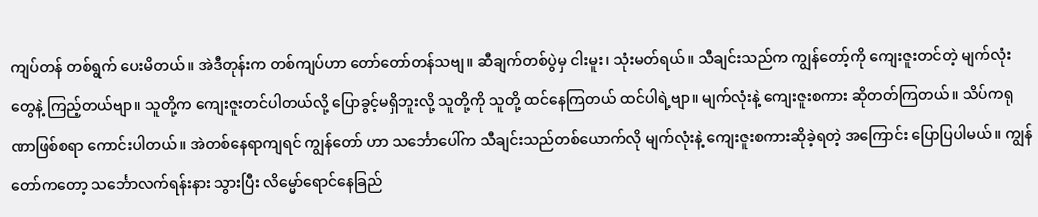ကျပ်တန် တစ်ရွက် ပေးမိတယ်။ အဲဒီတုန်းက တစ်ကျပ်ဟာ တော်တော်တန်သဗျ။ ဆီချက်တစ်ပွဲမှ ငါးမူး၊ သုံးမတ်ရယ်။ သီချင်းသည်က ကျွန်တော့်ကို ကျေးဇူးတင်တဲ့ မျက်လုံးတွေနဲ့ ကြည့်တယ်ဗျာ။ သူတို့က ကျေးဇူးတင်ပါတယ်လို့ ပြောခွင့်မရှိဘူးလို့ သူတို့ကို သူတို့ ထင်နေကြတယ် ထင်ပါရဲ့ဗျာ။ မျက်လုံးနဲ့ ကျေးဇူးစကား ဆိုတတ်ကြတယ်။ သိပ်ကရုဏာဖြစ်စရာ ကောင်းပါတယ်။ အဲတစ်နေရာကျရင် ကျွန်တော် ဟာ သင်္ဘောပေါ်က သီချင်းသည်တစ်ယောက်လို မျက်လုံးနဲ့ ကျေးဇူးစကားဆိုခဲ့ရတဲ့ အကြောင်း ပြောပြပါမယ်။ ကျွန်တော်ကတော့ သင်္ဘောလက်ရန်းနား သွားပြီး လိမ္မော်ရောင်နေခြည်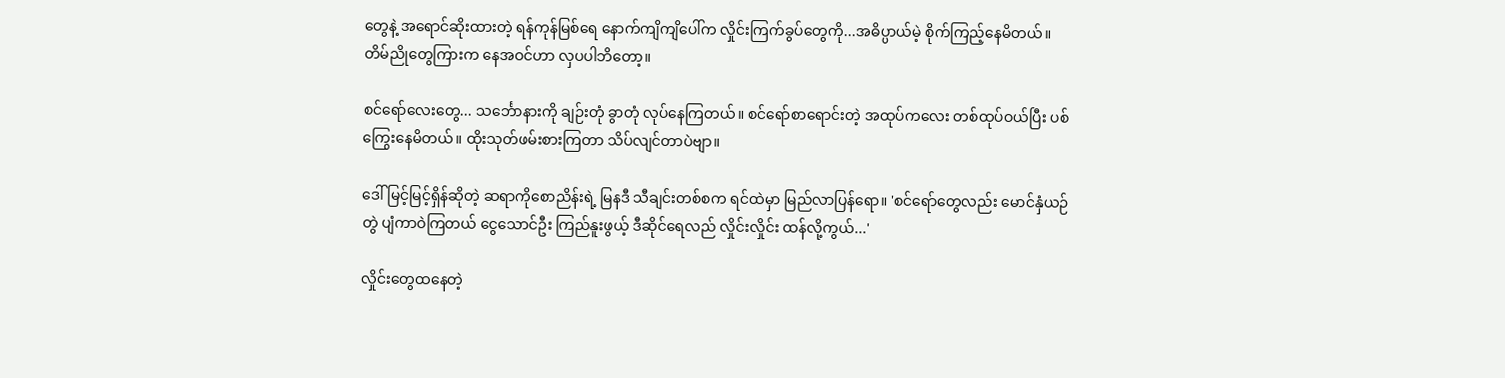တွေနဲ့ အရောင်ဆိုးထားတဲ့ ရန်ကုန်မြစ်ရေ နောက်ကျိကျိပေါ်က လှိုင်းကြက်ခွပ်တွေကို...အဓိပ္ပာယ်မဲ့ စိုက်ကြည့်နေမိတယ်။ တိမ်ညိုတွေကြားက နေအဝင်ဟာ လှပပါဘိတော့။

စင်ရော်လေးတွေ... သင်္ဘောနားကို ချဉ်းတုံ ခွာတုံ လုပ်နေကြတယ်။ စင်ရော်စာရောင်းတဲ့ အထုပ်ကလေး တစ်ထုပ်ဝယ်ပြီး ပစ်ကြွေးနေမိတယ်။ ထိုးသုတ်ဖမ်းစားကြတာ သိပ်လျင်တာပဲဗျာ။

ဒေါ်မြင့်မြင့်ရှိန်ဆိုတဲ့ ဆရာကိုစောညိန်းရဲ့ မြနဒီ သီချင်းတစ်စက ရင်ထဲမှာ မြည်လာပြန်ရော။ 'စင်ရော်တွေလည်း မောင်နှံယဉ်တွဲ ပျံကာဝဲကြတယ် ငွေသောင်ဦး ကြည်နူးဖွယ့် ဒီဆိုင်ရေလည် လှိုင်းလှိုင်း ထန်လို့ကွယ်...'

လှိုင်းတွေထနေတဲ့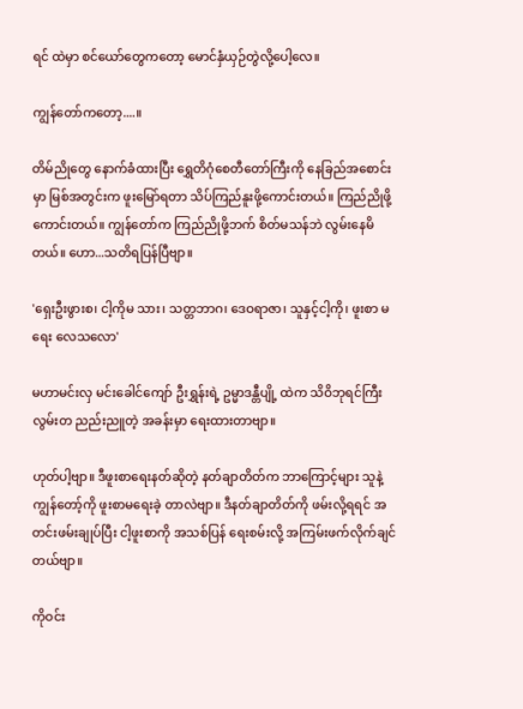ရင် ထဲမှာ စင်ယော်တွေကတော့ မောင်နှံယှဉ်တွဲလို့ပေါ့လေ။

ကျွန်တော်ကတော့....။

တိမ်ညိုတွေ နောက်ခံထားပြီး ရွှေတိဂုံစေတီတော်ကြီးကို နေခြည်အစောင်းမှာ မြစ်အတွင်းက ဖူးမြော်ရတာ သိပ်ကြည်နူးဖို့ကောင်းတယ်။ ကြည်ညိုဖို့ ကောင်းတယ်။ ကျွန်တော်က ကြည်ညိုဖို့ဘက် စိတ်မသန်ဘဲ လွမ်းနေမိတယ်။ ဟော...သတိရပြန်ပြီဗျာ။

'ရှေးဦးဖွားစ၊ ငါ့ကိုမ သား၊ သတ္တဘာဂ၊ ဒေဝရာဇာ၊ သူနှင့်ငါ့ကို၊ ဖူးစာ မရေး လေသလော'

မဟာမင်းလှ မင်းခေါင်ကျော် ဦးရွှန်းရဲ့ ဥမ္မာဒန္တီပျို့ ထဲက သိဝိဘုရင်ကြီး လွမ်းတ ညည်းညူတဲ့ အခန်းမှာ ရေးထားတာဗျာ။

ဟုတ်ပါ့ဗျာ။ ဒီဖူးစာရေးနတ်ဆိုတဲ့ နတ်ချာတိတ်က ဘာကြောင့်များ သူနဲ့ ကျွန်တော့်ကို ဖူးစာမရေးခဲ့ တာလဲဗျာ။ ဒီနတ်ချာတိတ်ကို ဖမ်းလို့ရရင် အတင်းဖမ်းချုပ်ပြီး ငါ့ဖူးစာကို အသစ်ပြန် ရေးစမ်းလို့ အကြမ်းဖက်လိုက်ချင်တယ်ဗျာ။

ကိုဝင်း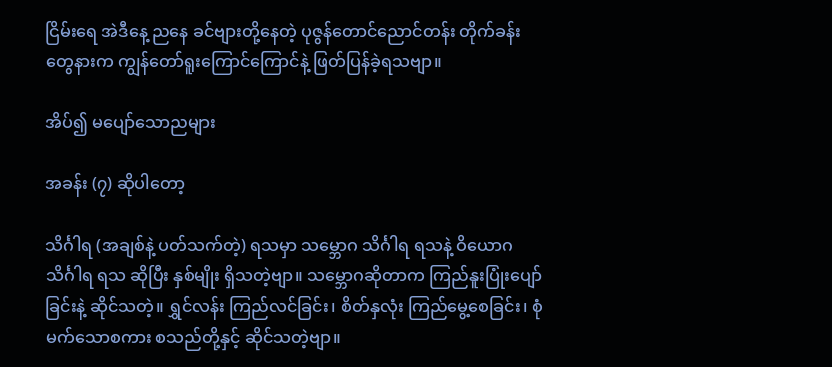ငြိမ်းရေ အဲဒီနေ့ ညနေ ခင်ဗျားတို့နေတဲ့ ပုဇွန်တောင်ညောင်တန်း တိုက်ခန်းတွေနားက ကျွန်တော်ရူးကြောင်ကြောင်နဲ့ ဖြတ်ပြန်ခဲ့ရသဗျာ။

အိပ်၍ မပျော်သောညများ

အခန်း (၇) ဆိုပါတော့

သိင်္ဂါရ (အချစ်နဲ့ ပတ်သက်တဲ့) ရသမှာ သမ္ဘောဂ သိင်္ဂါရ ရသနဲ့ ဝိယောဂ သိင်္ဂါရ ရသ ဆိုပြီး နှစ်မျိုး ရှိသတဲ့ဗျာ။ သမ္ဘောဂဆိုတာက ကြည်နူးပြုံးပျော်ခြင်းနဲ့ ဆိုင်သတဲ့။ ရွှင်လန်း ကြည်လင်ခြင်း၊ စိတ်နှလုံး ကြည်မွေ့စေခြင်း၊ စုံမက်သောစကား စသည်တို့နှင့် ဆိုင်သတဲ့ဗျာ။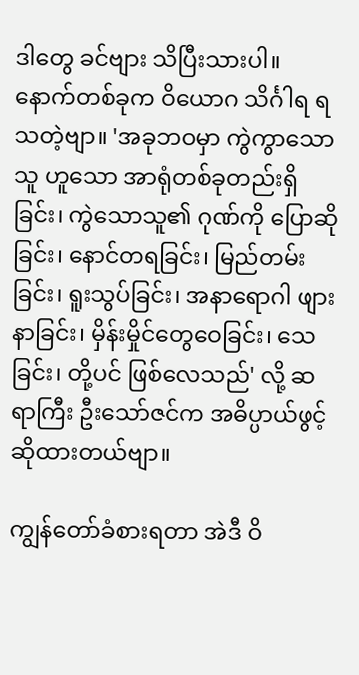ဒါတွေ ခင်ဗျား သိပြီးသားပါ။ နောက်တစ်ခုက ဝိယောဂ သိင်္ဂါရ ရသတဲ့ဗျာ။ 'အခုဘဝမှာ ကွဲကွာသောသူ ဟူသော အာရုံတစ်ခုတည်းရှိခြင်း၊ ကွဲသောသူ၏ ဂုဏ်ကို ပြောဆိုခြင်း၊ နောင်တရခြင်း၊ မြည်တမ်းခြင်း၊ ရူးသွပ်ခြင်း၊ အနာရောဂါ ဖျားနာခြင်း၊ မှိန်းမှိုင်တွေဝေခြင်း၊ သေခြင်း၊ တို့ပင် ဖြစ်လေသည်' လို့ ဆရာကြီး ဦးသော်ဇင်က အဓိပ္ပာယ်ဖွင့်ဆိုထားတယ်ဗျာ။

ကျွန်တော်ခံစားရတာ အဲဒီ ဝိ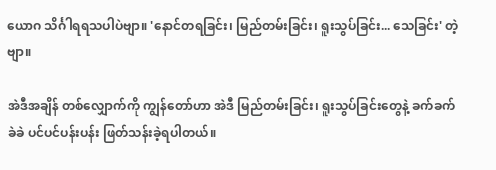ယောဂ သိင်္ဂါရရသပါပဲဗျာ။ 'နောင်တရခြင်း၊ မြည်တမ်းခြင်း၊ ရူးသွပ်ခြင်း... သေခြင်း' တဲ့ဗျာ။

အဲဒီအချိန် တစ်လျှောက်ကို ကျွန်တော်ဟာ အဲဒီ မြည်တမ်းခြင်း၊ ရူးသွပ်ခြင်းတွေနဲ့ ခက်ခက်ခဲခဲ ပင်ပင်ပန်းပန်း ဖြတ်သန်းခဲ့ရပါတယ်။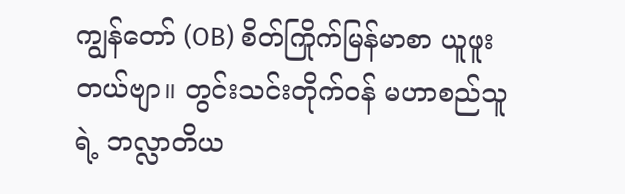ကျွန်တော် (OB) စိတ်ကြိုက်မြန်မာစာ ယူဖူးတယ်ဗျာ။ တွင်းသင်းတိုက်ဝန် မဟာစည်သူရဲ့ ဘလ္လာတိယ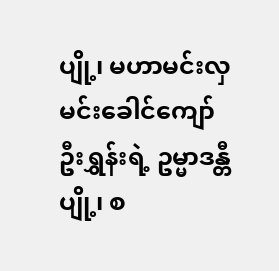ပျို့၊ မဟာမင်းလှ မင်းခေါင်ကျော် ဦးရွှန်းရဲ့ ဥမ္မာဒန္တီပျို့၊ စ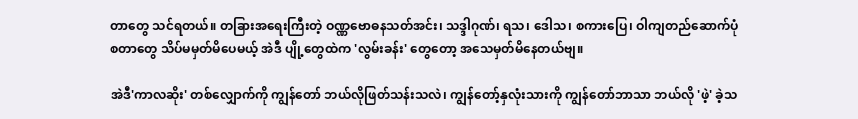တာတွေ သင်ရတယ်။ တခြားအရေးကြီးတဲ့ ဝဏ္ဏဗောဓနသတ်အင်း၊ သဒ္ဒါဂုဏ်၊ ရသ၊ ဒေါသ၊ စကားပြေ၊ ဝါကျတည်ဆောက်ပုံ စတာတွေ သိပ်မမှတ်မိပေမယ့် အဲဒီ ပျို့တွေထဲက 'လွမ်းခန်း' တွေတော့ အသေမှတ်မိနေတယ်ဗျ။

အဲဒီ'ကာလဆိုး' တစ်လျှောက်ကို ကျွန်တော် ဘယ်လိုဖြတ်သန်းသလဲ၊ ကျွန်တော့်နှလုံးသားကို ကျွန်တော်ဘာသာ ဘယ်လို 'ဖဲ့' ခဲ့သ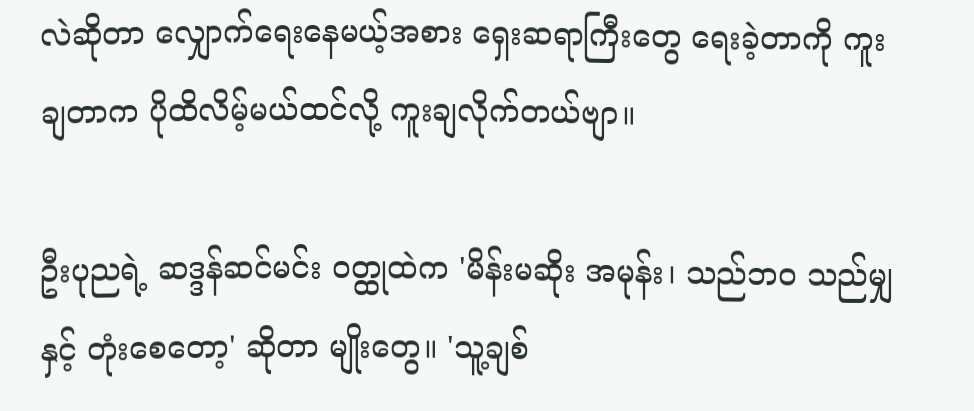လဲဆိုတာ လျှောက်ရေးနေမယ့်အစား ရှေးဆရာကြီးတွေ ရေးခဲ့တာကို ကူးချတာက ပိုထိလိမ့်မယ်ထင်လို့ ကူးချလိုက်တယ်ဗျာ။

ဦးပုညရဲ့ ဆဒ္ဒန်ဆင်မင်း ဝတ္ထုထဲက 'မိန်းမဆိုး အမုန်း၊ သည်ဘဝ သည်မျှ နှင့် တုံးစေတော့' ဆိုတာ မျိုးတွေ။ 'သူ့ချစ်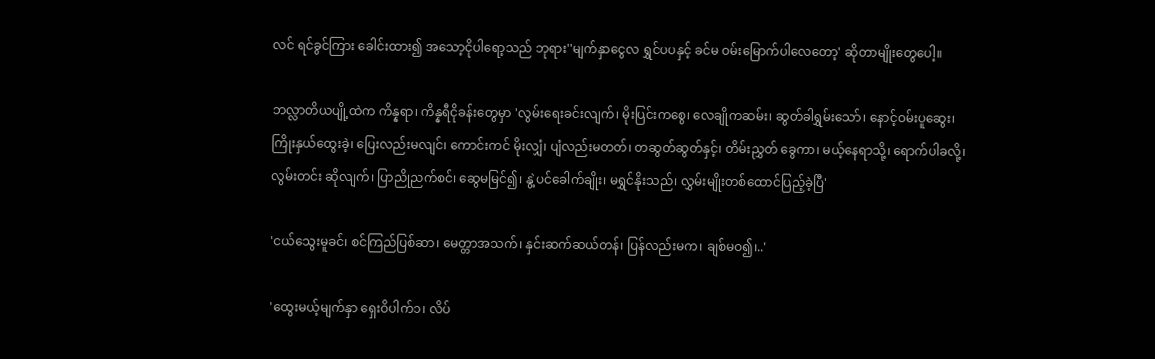လင် ရင်ခွင်ကြား ခေါင်းထား၍ အသော့ငိုပါရော့သည် ဘုရား''မျက်နှာငွေလ ရွှင်ပပနှင့် ခင်မ ဝမ်းမြောက်ပါလေတော့' ဆိုတာမျိုးတွေပေါ့။

ဘလ္လာတိယပျို့ထဲက ကိန္နရာ၊ ကိန္နရီငိုခန်းတွေမှာ 'လွမ်းရေးခင်းလျက်၊ မိုးပြင်းကစွေ၊ လေချိုကဆမ်း၊ ဆွတ်ခါရွှမ်းသော်၊ နောင့်ဝမ်းပူဆွေး၊ ကြိုးနှယ်ထွေးခဲ့၊ ပြေးလည်းမလျင်၊ ကောင်းကင် မိုးလျှံ၊ ပျံလည်းမတတ်၊ တဆွတ်ဆွတ်နှင့်၊ တိမ်းညွှတ် ခွေကာ၊ မယ့်နေရာသို့၊ ရောက်ပါခလို့၊ လွမ်းတင်း ဆိုလျက်၊ ပြာညိုညက်စင်၊ ဆွေမမြင်၍၊ နွဲ့ပင်ခေါက်ချိုး၊ မရွှင်နိုးသည်၊ လွှမ်းမျိုးတစ်ထောင်ပြည့်ခဲ့ပြီ'

'ငယ်သွေးမူခင်၊ စင်ကြည်ပြစ်ဆာ၊ မေတ္တာအသက်၊ နှင်းဆက်ဆယ်တန်၊ ပြန်လည်းမက၊ ချစ်မဝ၍၊..'

'ထွေးမယ့်မျက်နှာ ရှေးဝိပါက်၁၊ လိပ်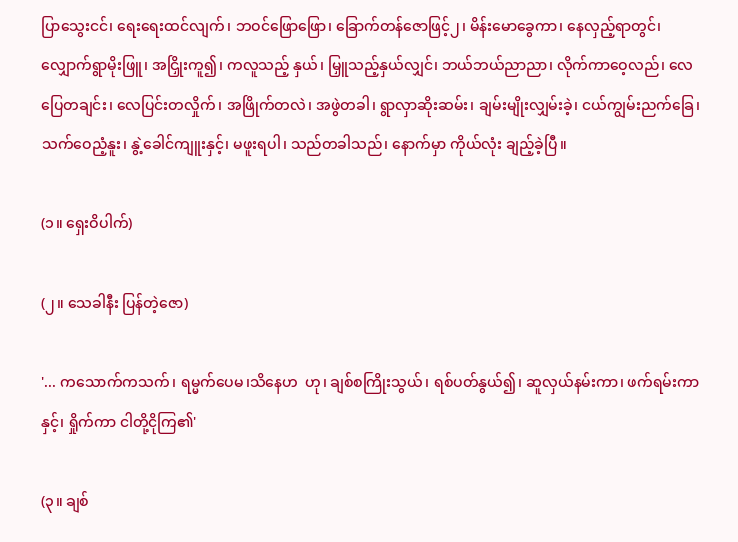ပြာသွေးငင်၊ ရေးရေးထင်လျက်၊ ဘဝင်ဖြောဖြော၊ ခြောက်တန်ဇောဖြင့်၂၊ မိန်းမောခွေကာ၊ နေလှည့်ရာတွင်၊ လျှောက်ရွာမိုးဖြူ၊ အငြှိုးကူ၍၊ ကလူသည့် နှယ်၊ မြှူသည့်နှယ်လျှင်၊ ဘယ်ဘယ်ညာညာ၊ လိုက်ကာဝေ့လည်၊ လေပြေတချင်း၊ လေပြင်းတလှိုက်၊ အဖြိုက်တလဲ၊ အဖွဲတခါ၊ ရွာလှာဆိုးဆမ်း၊ ချမ်းမျိုးလျှမ်းခဲ့၊ ငယ်ကျွမ်းညက်ခြေ၊ သက်ဝေညံ့နူး၊ နွဲ့ခေါင်ကျူးနှင့်၊ မဖူးရပါ၊ သည်တခါသည်၊ နောက်မှာ ကိုယ်လုံး ချည့်ခဲ့ပြီ။

(၁။ ရှေးဝိပါက်)

(၂။ သေခါနီး ပြန်တဲ့ဇော)

'... ကသောက်ကသက်၊ ရမ္မက်ပေမ၊သိနေဟ  ဟု၊ ချစ်စကြိုးသွယ်၊ ရစ်ပတ်နွယ်၍၊ ဆူလှယ်နမ်းကာ၊ ဖက်ရမ်းကာနှင့်၊ ရှိုက်ကာ ငါတို့ငိုကြ၏'

(၃။ ချစ်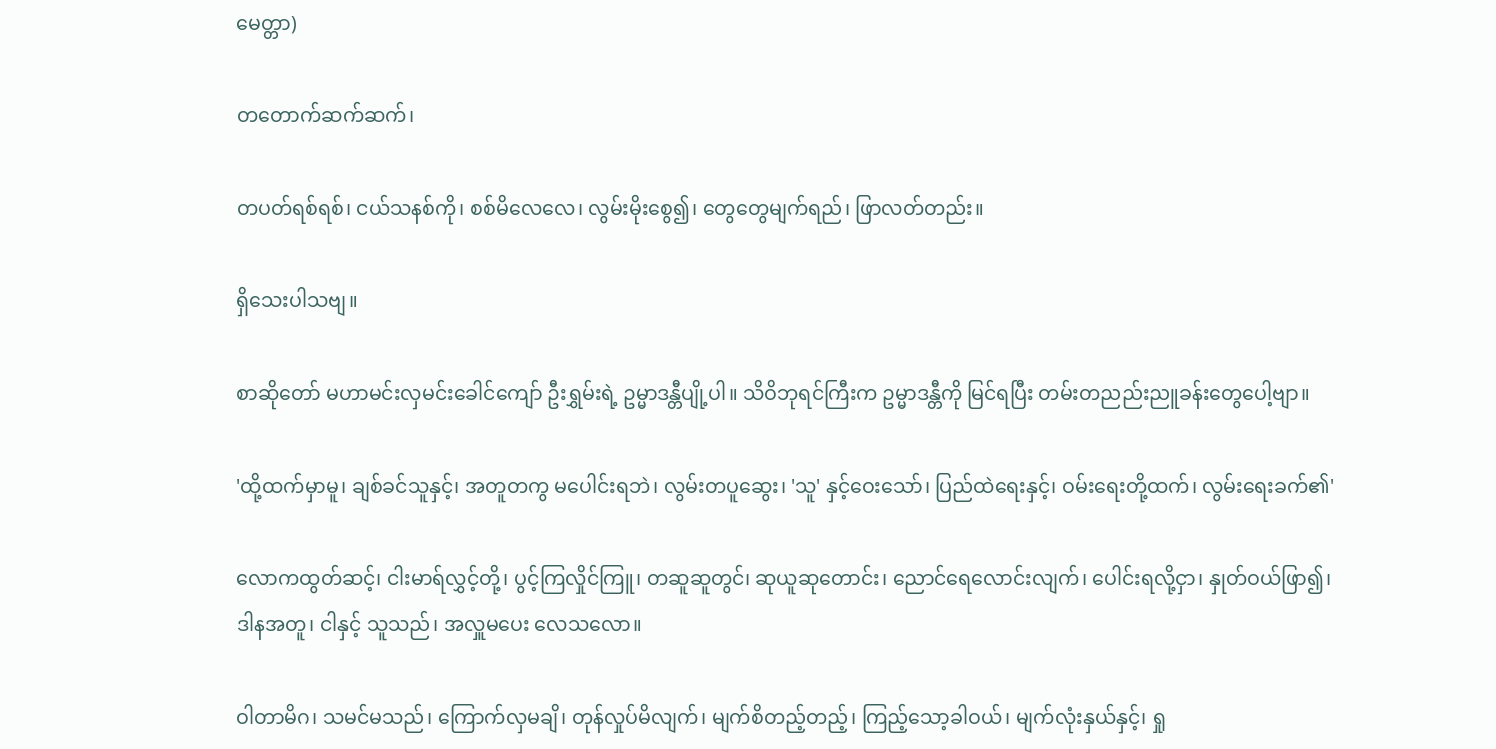မေတ္တာ)

တတောက်ဆက်ဆက်၊

တပတ်ရစ်ရစ်၊ ငယ်သနစ်ကို၊ စစ်မိလေလေ၊ လွမ်းမိုးစွေ၍၊ တွေတွေမျက်ရည်၊ ဖြာလတ်တည်း။

ရှိသေးပါသဗျ။

စာဆိုတော် မဟာမင်းလှမင်းခေါင်ကျော် ဦးရွှမ်းရဲ့ ဥမ္မာဒန္တီပျို့ပါ။ သိဝိဘုရင်ကြီးက ဥမ္မာဒန္တီကို မြင်ရပြီး တမ်းတညည်းညူခန်းတွေပေါ့ဗျာ။

'ထို့ထက်မှာမူ၊ ချစ်ခင်သူနှင့်၊ အတူတကွ မပေါင်းရဘဲ၊ လွမ်းတပူဆွေး၊ 'သူ' နှင့်ဝေးသော်၊ ပြည်ထဲရေးနှင့်၊ ဝမ်းရေးတို့ထက်၊ လွမ်းရေးခက်၏'

လောကထွတ်ဆင့်၊ ငါးမာရ်လွှင့်တို့၊ ပွင့်ကြလှိုင်ကြူ၊ တဆူဆူတွင်၊ ဆုယူဆုတောင်း၊ ညောင်ရေလောင်းလျက်၊ ပေါင်းရလို့ငှာ၊ နှုတ်ဝယ်ဖြာ၍၊ ဒါနအတူ၊ ငါနှင့် သူသည်၊ အလှူမပေး လေသလော။

ဝါတာမိဂ၊ သမင်မသည်၊ ကြောက်လှမချိ၊ တုန်လှုပ်မိလျက်၊ မျက်စိတည့်တည့်၊ ကြည့်သော့ခါဝယ်၊ မျက်လုံးနှယ်နှင့်၊ ရှု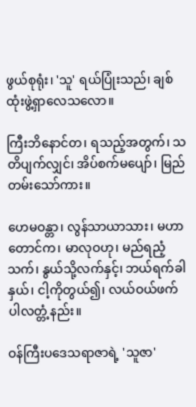ဖွယ်စုရုံး၊ 'သူ' ရယ်ပြုံးသည်၊ ချစ်ထုံးဖွဲ့ရှာလေသလော။

ကြီးဘိနောင်တ၊ ရသည့်အတွက်၊ သတိပျက်လျှင်၊ အိပ်စက်မပျော်၊ မြည်တမ်းသော်ကား။

ဟေမဝန္တာ၊ လွန်သာယာသား၊ မဟာတောင်က၊ မာလုဝဟု၊ မည်ရညံ့သက်၊ နွယ်သို့လက်နှင့်၊ ဘယ်ရက်ခါနှယ်၊ ငါ့ကိုတွယ်၍၊ လယ်ဝယ်ဖက်ပါလတ္တံ့နည်း။

ဝန်ကြီးပဒေသရာဇာရဲ့ 'သူဇာ'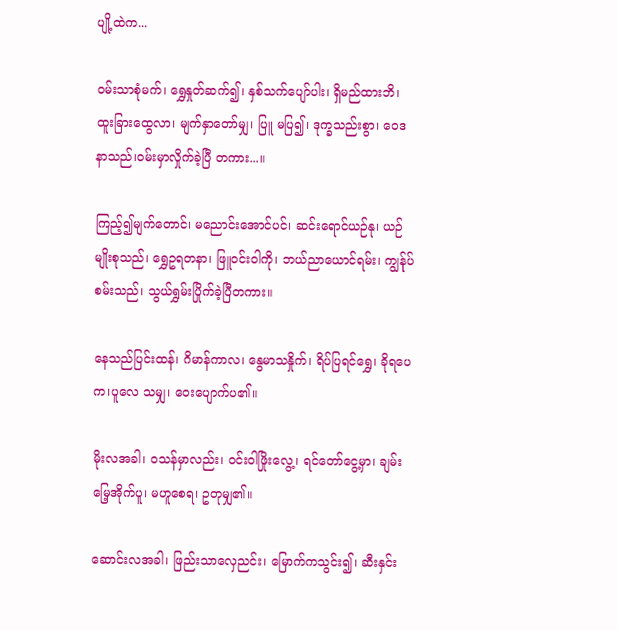ပျို့ထဲက...

ဝမ်းသာစုံမက်၊ ရွှေနှုတ်ဆက်၍၊ နှစ်သက်ပျော်ပါး၊ ရှိမည်ထားဘိ၊ ထူးခြားထွေလာ၊ မျက်နှာတော်မျှ၊ ပြူ မပြ၍၊ ဒုက္ခသည်းစွာ၊ ဝေဒနာသည်၊ဝမ်းမှာလှိုက်ခဲ့ပြီ တကား...။

ကြည့်၍မျက်တောင်၊ မညောင်းအောင်ပင်၊ ဆင်းရောင်ယဉ်နု၊ ယဉ်မျိုးစုသည်၊ ရွှေဥရတနာ၊ ဖြူဝင်းဝါကို၊ ဘယ်ညာယောင်ရမ်း၊ ကျွန်ုပ် စမ်းသည်၊ သွယ်ရွှမ်းပြိုက်ခဲ့ပြီတကား။

နေသည်ပြင်းထန်၊ ဂိမာန်ကာလ၊ နွေမာသနှိုက်၊ ရိပ်ပြရင်ရွှေ၊ ခိုရပေက၊ပူလေ သမျှ၊ ဝေးပျောက်ပ၏။

မိုးလအခါ၊ ဝသန်မှာလည်း၊ ဝင်းဝါဖြိုးလွေ့၊ ရင်တော်ငွေ့မှာ၊ ချမ်းမြေ့အိုက်ပူ၊ မဟူစေရ၊ ဥတုမျှ၏။

ဆောင်းလအခါ၊ ဖြည်းသာလှေညင်း၊ မြောက်ကသွင်း၍၊ ဆီးနှင်း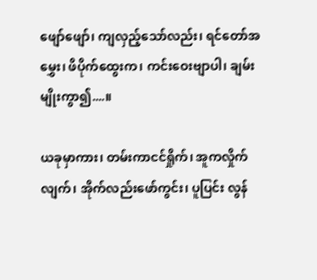ဖျော်ဖျော်၊ ကျလှည့်သော်လည်း၊ ရင်တော်အမွှေး၊ ဖိပိုက်ထွေးက၊ ကင်းဝေးဗျာပါ၊ ချမ်းမျိုးကွာ၍....။

ယခုမှာကား၊ တမ်းကာငင်ရှိုက်၊ အူကလှိုက်လျက်၊ အိုက်လည်းဖော်ကွင်း၊ ပူပြင်း လွန်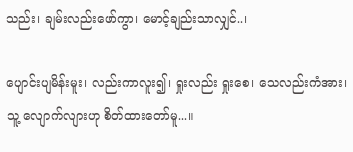သည်း၊ ချမ်းလည်းဖော်ကွာ၊ မောင့်ချည်းသာလျှင်..၊

ပျောင်းပျမိန်းမူး၊ လည်းကာလူး၍၊ ရှုးလည်း ရှုးစေ၊ သေလည်းကံအား၊ သူ့ လျောက်လျားဟု စိတ်ထားတော်မူ...။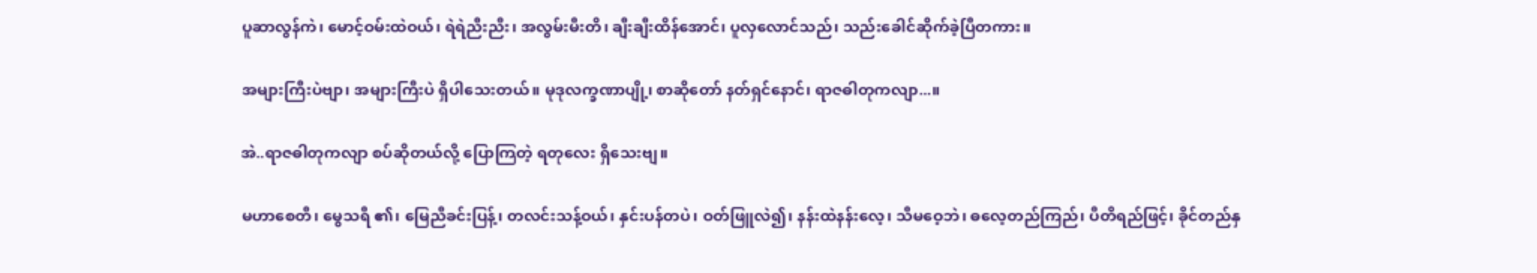ပူဆာလွန်ကဲ၊ မောင့်ဝမ်းထဲဝယ်၊ ရဲရဲညီးညီး၊ အလွမ်းမီးတိ၊ ချီးချီးထိန်အောင်၊ ပူလှလောင်သည်၊ သည်းခေါင်ဆိုက်ခဲ့ပြီတကား။

အများကြီးပဲဗျာ၊ အများကြီးပဲ ရှိပါသေးတယ်။ မုဒုလက္ခဏာပျို့၊ စာဆိုတော် နတ်ရှင်နောင်၊ ရာဇဓါတုကလျာ...။

အဲ..ရာဇဓါတုကလျာ စပ်ဆိုတယ်လို့ ပြောကြတဲ့ ရတုလေး ရှိသေးဗျ။

မဟာစေတီ၊ မွေသရီ ၏၊ မြေညီခင်းပြန့်၊ တလင်းသန့်ဝယ်၊ နှင်းပန်တပဲ၊ ဝတ်ဖြူလဲ၍၊ နန်းထဲနန်းလေ့၊ သီမဝေ့ဘဲ၊ ဓလေ့တည်ကြည်၊ ပီတိရည်ဖြင့်၊ ခိုင်တည်နှ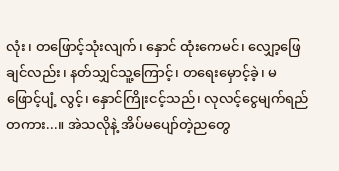လုံး၊ တဖြောင့်သုံးလျက်၊ နှောင် ထုံးကေမင်၊ လျှော့ဖြေချင်လည်း၊ နတ်သျှင်သူ့ကြောင့်၊ တရေးမှောင့်ခဲ့၊ မဖြောင့်ပျံ့ လွင့်၊ နှောင်ကြိုးငင့်သည်၊ လုလင့်ငွေမျက်ရည်တကား...။ အဲသလိုနဲ့ အိပ်မပျော်တဲ့ညတွေ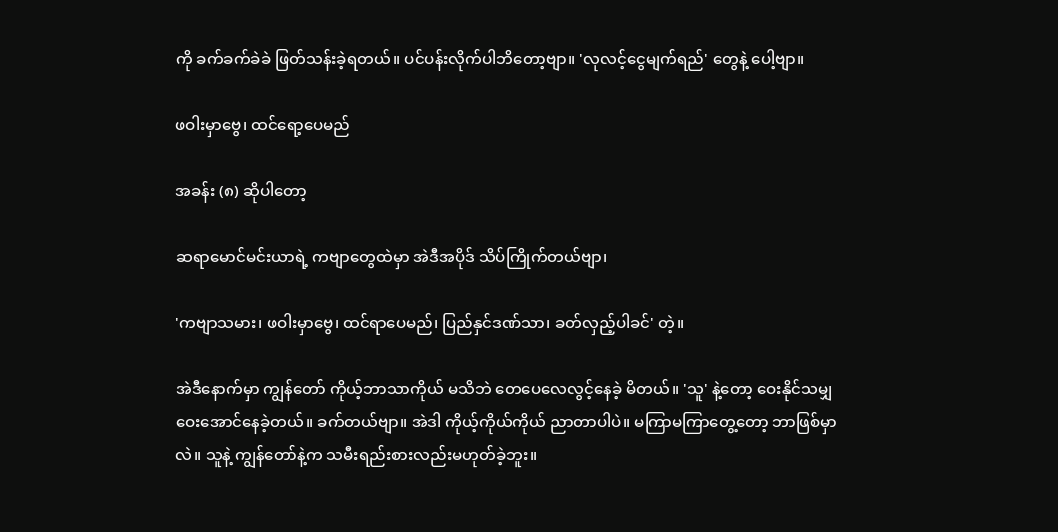ကို ခက်ခက်ခဲခဲ ဖြတ်သန်းခဲ့ရတယ်။ ပင်ပန်းလိုက်ပါဘိတော့ဗျာ။ 'လုလင့်ငွေမျက်ရည်' တွေနဲ့ ပေါ့ဗျာ။

ဖဝါးမှာဗွေ၊ ထင်ရော့ပေမည်

အခန်း (၈) ဆိုပါတော့

ဆရာမောင်မင်းယာရဲ့ ကဗျာတွေထဲမှာ အဲဒီအပိုဒ် သိပ်ကြိုက်တယ်ဗျာ၊

'ကဗျာသမား၊ ဖဝါးမှာဗွေ၊ ထင်ရာပေမည်၊ ပြည်နှင်ဒဏ်သာ၊ ခတ်လှည့်ပါခင်' တဲ့။

အဲဒီနောက်မှာ ကျွန်တော် ကိုယ့်ဘာသာကိုယ် မသိဘဲ တေပေလေလွင့်နေခဲ့ မိတယ်။ 'သူ' နဲ့တော့ ဝေးနိုင်သမျှ ဝေးအောင်နေခဲ့တယ်။ ခက်တယ်ဗျာ။ အဲဒါ ကိုယ့်ကိုယ်ကိုယ် ညာတာပါပဲ။ မကြာမကြာတွေ့တော့ ဘာဖြစ်မှာလဲ။ သူနဲ့ ကျွန်တော်နဲ့က သမီးရည်းစားလည်းမဟုတ်ခဲ့ဘူး။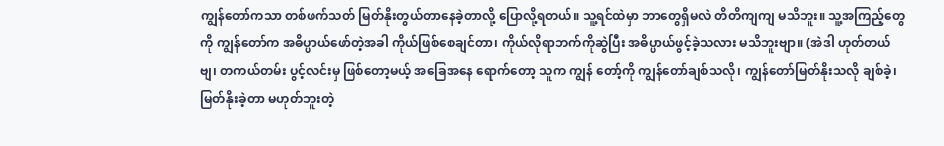ကျွန်တော်ကသာ တစ်ဖက်သတ် မြတ်နိုးတွယ်တာနေခဲ့တာလို့ ပြောလို့ရတယ်။ သူ့ရင်ထဲမှာ ဘာတွေရှိမလဲ တိတိကျကျ မသိဘူး။ သူ့အကြည့်တွေကို ကျွန်တော်က အဓိပ္ပာယ်ဖော်တဲ့အခါ ကိုယ်ဖြစ်စေချင်တာ၊ ကိုယ်လိုရာဘက်ကိုဆွဲပြီး အဓိပ္ပာယ်ဖွင့်ခဲ့သလား မသိဘူးဗျာ။ (အဲဒါ ဟုတ်တယ် ဗျ၊ တကယ်တမ်း ပွင့်လင်းမှ ဖြစ်တော့မယ့် အခြေအနေ ရောက်တော့ သူက ကျွန် တော့်ကို ကျွန်တော်ချစ်သလို၊ ကျွန်တော်မြတ်နိုးသလို ချစ်ခဲ့၊ မြတ်နိုးခဲ့တာ မဟုတ်ဘူးတဲ့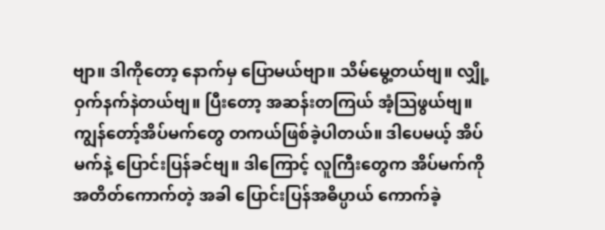ဗျာ။ ဒါကိုတော့ နောက်မှ ပြောမယ်ဗျာ။ သိမ်မွေ့တယ်ဗျ။ လျှို့ဝှက်နက်နဲတယ်ဗျ။ ပြီးတော့ အဆန်းတကြယ် အံ့သြဖွယ်ဗျ။ ကျွန်တော့်အိပ်မက်တွေ တကယ်ဖြစ်ခဲ့ပါတယ်။ ဒါပေမယ့် အိပ်မက်နဲ့ ပြောင်းပြန်ခင်ဗျ။ ဒါကြောင့် လူကြီးတွေက အိပ်မက်ကို အတိတ်ကောက်တဲ့ အခါ ပြောင်းပြန်အဓိပ္ပာယ် ကောက်ခဲ့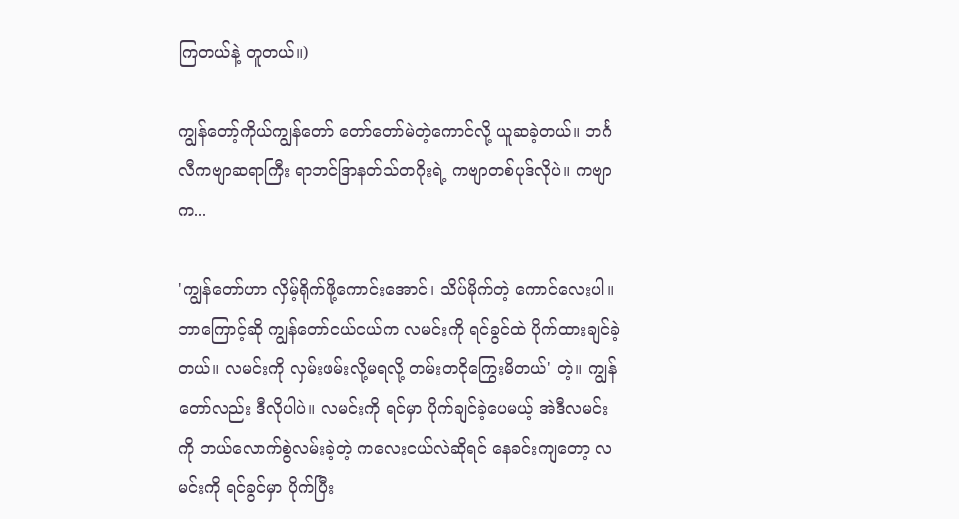ကြတယ်နဲ့ တူတယ်။)

ကျွန်တော့်ကိုယ်ကျွန်တော် တော်တော်မဲတဲ့ကောင်လို့ ယူဆခဲ့တယ်။ ဘင်္ဂလီကဗျာဆရာကြီး ရာဘင်ဒြာနတ်သ်တဂိုးရဲ့ ကဗျာတစ်ပုဒ်လိုပဲ။ ကဗျာက...

'ကျွန်တော်ဟာ လှိမ့်ရိုက်ဖို့ကောင်းအောင်၊ သိပ်မိုက်တဲ့ ကောင်လေးပါ။ ဘာကြောင့်ဆို ကျွန်တော်ငယ်ငယ်က လမင်းကို ရင်ခွင်ထဲ ပိုက်ထားချင်ခဲ့တယ်။ လမင်းကို လှမ်းဖမ်းလို့မရလို့ တမ်းတငိုကြွေးမိတယ်' တဲ့။ ကျွန်တော်လည်း ဒီလိုပါပဲ။ လမင်းကို ရင်မှာ ပိုက်ချင်ခဲ့ပေမယ့် အဲဒီလမင်းကို ဘယ်လောက်စွဲလမ်းခဲ့တဲ့ ကလေးငယ်လဲဆိုရင် နေခင်းကျတော့ လမင်းကို ရင်ခွင်မှာ ပိုက်ပြီး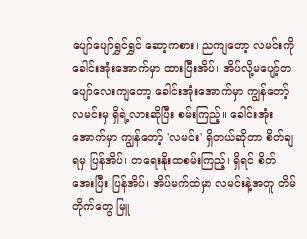ပျော်ပျော်ရွှင်ရွှင် ဆော့ကစား၊ ညကျတော့ လမင်းကို ခေါင်းအုံးအောက်မှာ ထားပြီးအိပ်၊ အိပ်လို့မပျော့်တပျော်လေးကျတော့ ခေါင်းအုံးအောက်မှာ ကျွန်တော့်လမင်းမှ ရှိရဲ့လားဆိုပြီး စမ်းကြည့်။ ခေါင်းအုံးအောက်မှာ ကျွန်တော့် 'လမင်း' ရှိတယ်ဆိုတာ စိတ်ချရမှ ပြန်အိပ်၊ တရေးနိုးထစမ်းကြည့်၊ ရှိရင် စိတ်အေးပြီး ပြန်အိပ်၊ အိပ်မက်ထဲမှာ လမင်းနဲ့အတူ တိမ်တိုက်တွေ မြူ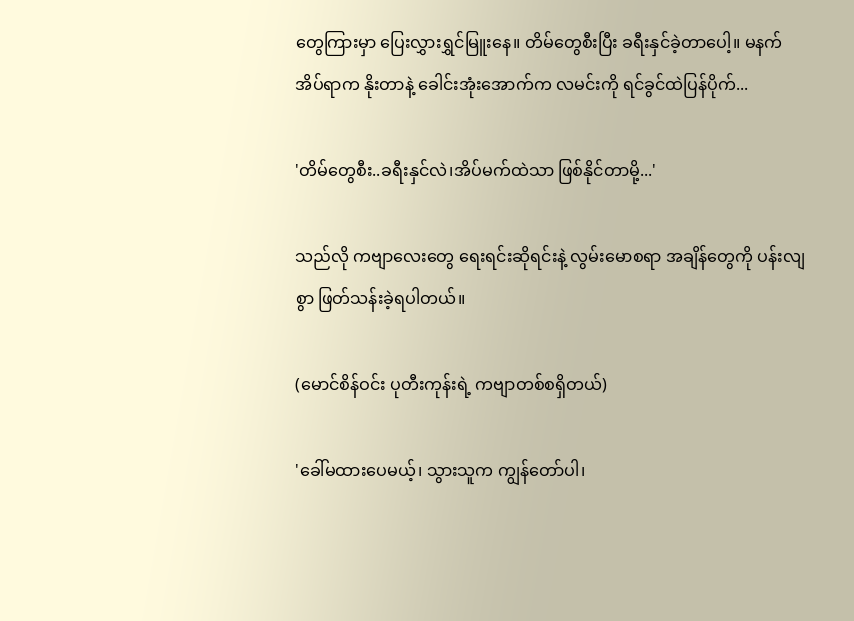တွေကြားမှာ ပြေးလွှားရွှင်မြူးနေ။ တိမ်တွေစီးပြီး ခရီးနှင်ခဲ့တာပေါ့။ မနက်အိပ်ရာက နိုးတာနဲ့ ခေါင်းအုံးအောက်က လမင်းကို ရင်ခွင်ထဲပြန်ပိုက်...

'တိမ်တွေစီး..ခရီးနှင်လဲ၊အိပ်မက်ထဲသာ ဖြစ်နိုင်တာမို့...'

သည်လို ကဗျာလေးတွေ ရေးရင်းဆိုရင်းနဲ့ လွမ်းမောစရာ အချိန်တွေကို ပန်းလျစွာ ဖြတ်သန်းခဲ့ရပါတယ်။

(မောင်စိန်ဝင်း ပုတီးကုန်းရဲ့ ကဗျာတစ်စရှိတယ်)

'ခေါ်မထားပေမယ့်၊ သွားသူက ကျွန်တော်ပါ၊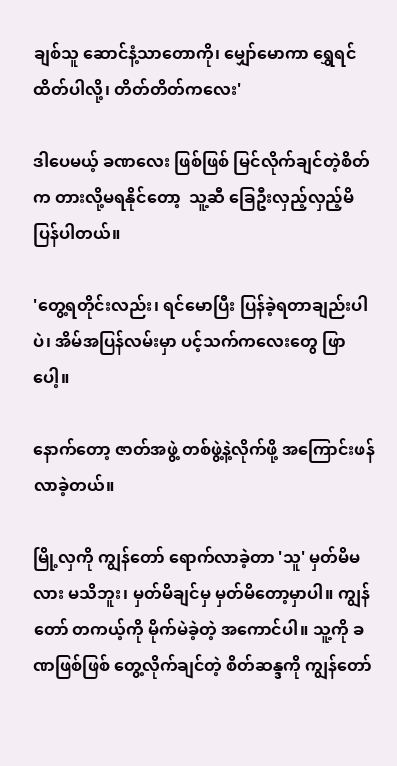ချစ်သူ ဆောင်နံ့သာတောကို၊ မျှော်မောကာ ရွှေရင်ထိတ်ပါလို့၊ တိတ်တိတ်ကလေး'

ဒါပေမယ့် ခဏလေး ဖြစ်ဖြစ် မြင်လိုက်ချင်တဲ့စိတ်က တားလို့မရနိုင်တော့  သူ့ဆီ ခြေဦးလှည့်လှည့်မိပြန်ပါတယ်။

'တွေ့ရတိုင်းလည်း၊ ရင်မောပြီး ပြန်ခဲ့ရတာချည်းပါပဲ၊ အိမ်အပြန်လမ်းမှာ ပင့်သက်ကလေးတွေ ဖြာပေါ့။

နောက်တော့ ဇာတ်အဖွဲ့ တစ်ဖွဲ့နဲ့လိုက်ဖို့ အကြောင်းဖန်လာခဲ့တယ်။

မြို့လှကို ကျွန်တော် ရောက်လာခဲ့တာ 'သူ' မှတ်မိမလား မသိဘူး၊ မှတ်မိချင်မှ မှတ်မိတော့မှာပါ။ ကျွန်တော် တကယ့်ကို မိုက်မဲခဲ့တဲ့ အကောင်ပါ။ သူ့ကို ခဏဖြစ်ဖြစ် တွေ့လိုက်ချင်တဲ့ စိတ်ဆန္ဒကို ကျွန်တော်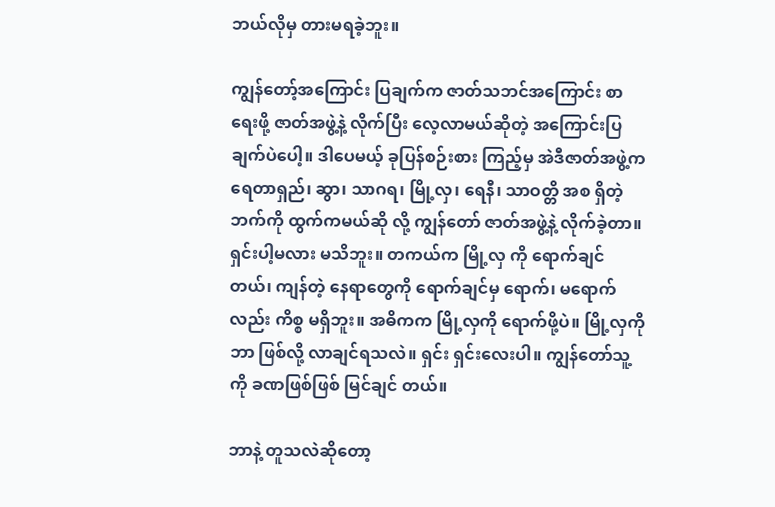ဘယ်လိုမှ တားမရခဲ့ဘူး။

ကျွန်တော့်အကြောင်း ပြချက်က ဇာတ်သဘင်အကြောင်း စာရေးဖို့ ဇာတ်အဖွဲ့နဲ့ လိုက်ပြီး လေ့လာမယ်ဆိုတဲ့ အကြောင်းပြချက်ပဲပေါ့။ ဒါပေမယ့် ခုပြန်စဉ်းစား ကြည့်မှ အဲဒီဇာတ်အဖွဲ့က ရေတာရှည်၊ ဆွာ၊ သာဂရ၊ မြို့လှ၊ ရေနီ၊ သာဝတ္တိ အစ ရှိတဲ့ဘက်ကို ထွက်ကမယ်ဆို လို့ ကျွန်တော် ဇာတ်အဖွဲ့နဲ့ လိုက်ခဲ့တာ။ ရှင်းပါ့မလား မသိဘူး။ တကယ်က မြို့လှ ကို ရောက်ချင်တယ်၊ ကျန်တဲ့ နေရာတွေကို ရောက်ချင်မှ ရောက်၊ မရောက်လည်း ကိစ္စ မရှိဘူး။ အဓိကက မြို့လှကို ရောက်ဖို့ပဲ။ မြို့လှကို ဘာ ဖြစ်လို့ လာချင်ရသလဲ။ ရှင်း ရှင်းလေးပါ။ ကျွန်တော်သူ့ ကို ခဏဖြစ်ဖြစ် မြင်ချင် တယ်။

ဘာနဲ့ တူသလဲဆိုတော့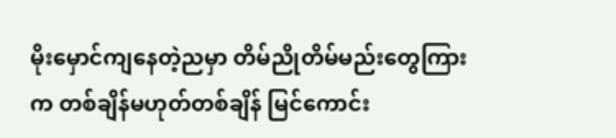မိုးမှောင်ကျနေတဲ့ညမှာ တိမ်ညိုတိမ်မည်းတွေကြားက တစ်ချိန်မဟုတ်တစ်ချိန် မြင်ကောင်း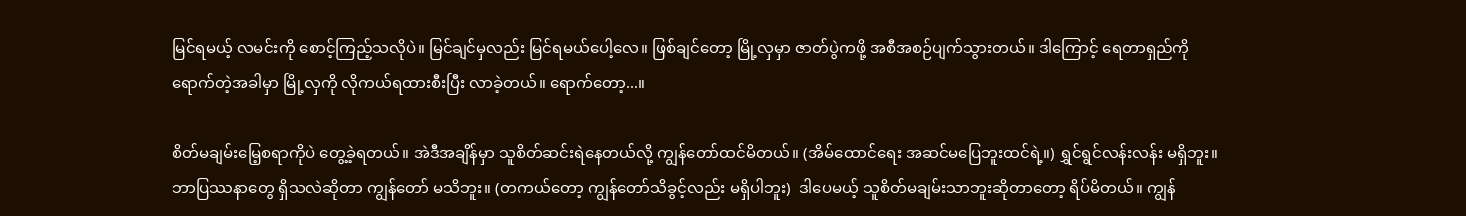မြင်ရမယ့် လမင်းကို စောင့်ကြည့်သလိုပဲ။ မြင်ချင်မှလည်း မြင်ရမယ်ပေါ့လေ။ ဖြစ်ချင်တော့ မြို့လှမှာ ဇာတ်ပွဲကဖို့ အစီအစဉ်ပျက်သွားတယ်။ ဒါကြောင့် ရေတာရှည်ကို ရောက်တဲ့အခါမှာ မြို့လှကို လိုကယ်ရထားစီးပြီး လာခဲ့တယ်။ ရောက်တော့...။

စိတ်မချမ်းမြေ့စရာကိုပဲ တွေ့ခဲ့ရတယ်။ အဲဒီအချိန်မှာ သူစိတ်ဆင်းရဲနေတယ်လို့ ကျွန်တော်ထင်မိတယ်။ (အိမ်ထောင်ရေး အဆင်မပြေဘူးထင်ရဲ့။) ရွှင်ရွင်လန်းလန်း မရှိဘူး။ ဘာပြဿနာတွေ ရှိသလဲဆိုတာ ကျွန်တော် မသိဘူး။ (တကယ်တော့ ကျွန်တော်သိခွင့်လည်း မရှိပါဘူး)  ဒါပေမယ့် သူစိတ်မချမ်းသာဘူးဆိုတာတော့ ရိပ်မိတယ်။ ကျွန်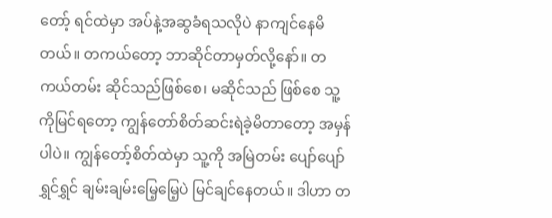တော့် ရင်ထဲမှာ အပ်နဲ့အဆွခံရသလိုပဲ နာကျင်နေမိတယ်။ တကယ်တော့ ဘာဆိုင်တာမှတ်လို့နော်။ တကယ်တမ်း ဆိုင်သည်ဖြစ်စေ၊ မဆိုင်သည် ဖြစ်စေ သူ့ကိုမြင်ရတော့ ကျွန်တော်စိတ်ဆင်းရဲခဲ့မိတာတော့ အမှန်ပါပဲ။ ကျွန်တော့်စိတ်ထဲမှာ သူ့ကို အမြဲတမ်း ပျော်ပျော်ရွှင်ရွှင် ချမ်းချမ်းမြေ့မြေ့ပဲ မြင်ချင်နေတယ်။ ဒါဟာ တ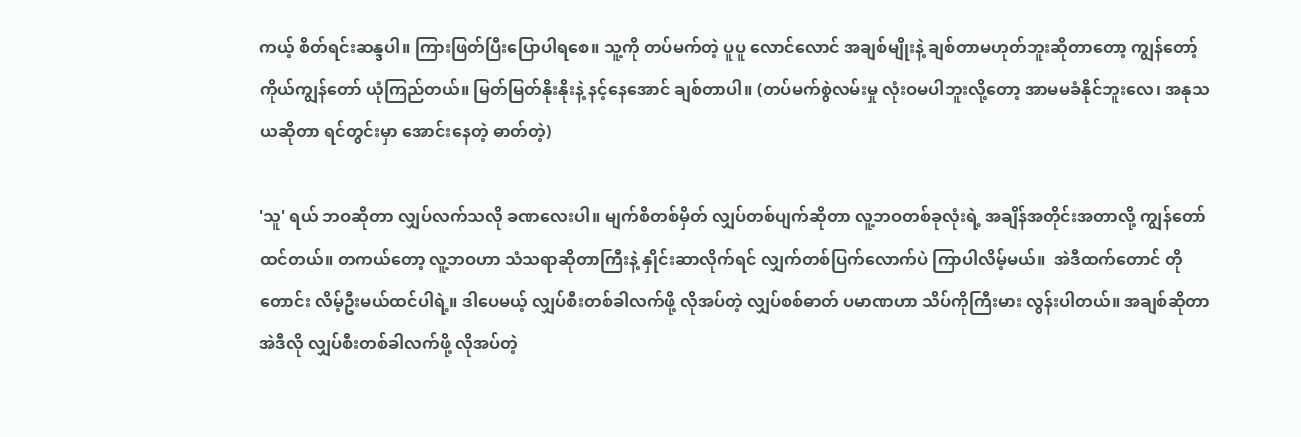ကယ့် စိတ်ရင်းဆန္ဒပါ။ ကြားဖြတ်ပြီးပြောပါရစေ။ သူ့ကို တပ်မက်တဲ့ ပူပူ လောင်လောင် အချစ်မျိုးနဲ့ ချစ်တာမဟုတ်ဘူးဆိုတာတော့ ကျွန်တော့် ကိုယ်ကျွန်တော် ယုံကြည်တယ်။ မြတ်မြတ်နိုးနိုးနဲ့ နင့်နေအောင် ချစ်တာပါ။ (တပ်မက်စွဲလမ်းမှု လုံးဝမပါဘူးလို့တော့ အာမမခံနိုင်ဘူးလေ၊ အနုသယဆိုတာ ရင်တွင်းမှာ အောင်းနေတဲ့ ဓာတ်တဲ့)

'သူ' ရယ် ဘဝဆိုတာ လျှပ်လက်သလို ခဏလေးပါ။ မျက်စိတစ်မှိတ် လျှပ်တစ်ပျက်ဆိုတာ လူ့ဘဝတစ်ခုလုံးရဲ့ အချိန်အတိုင်းအတာလို့ ကျွန်တော်ထင်တယ်။ တကယ်တော့ လူ့ဘဝဟာ သံသရာဆိုတာကြီးနဲ့ နှိုင်းဆာလိုက်ရင် လျှက်တစ်ပြက်လောက်ပဲ ကြာပါလိမ့်မယ်။  အဲဒီထက်တောင် တိုတောင်း လိမ့်ဦးမယ်ထင်ပါရဲ့။ ဒါပေမယ့် လျှပ်စီးတစ်ခါလက်ဖို့ လိုအပ်တဲ့ လျှပ်စစ်ဓာတ် ပမာဏဟာ သိပ်ကိုကြီးမား လွန်းပါတယ်။ အချစ်ဆိုတာ အဲဒီလို လျှပ်စီးတစ်ခါလက်ဖို့ လိုအပ်တဲ့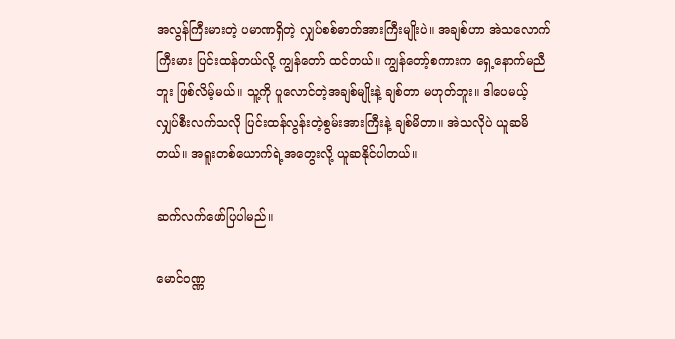အလွန်ကြီးမားတဲ့ ပမာဏရှိတဲ့ လျှပ်စစ်ဓာတ်အားကြီးမျိုးပဲ။ အချစ်ဟာ အဲသလောက်ကြီးမား ပြင်းထန်တယ်လို့ ကျွန်တော် ထင်တယ်။ ကျွန်တော့်စကားက ရှေ့နောက်မညီဘူး ဖြစ်လိမ့်မယ်။ သူ့ကို ပူလောင်တဲ့အချစ်မျိုးနဲ့ ချစ်တာ မဟုတ်ဘူး။ ဒါပေမယ့် လျှပ်စီးလက်သလို ပြင်းထန်လွန်းတဲ့စွမ်းအားကြီးနဲ့ ချစ်မိတာ။ အဲသလိုပဲ ယူဆမိတယ်။ အရူးတစ်ယောက်ရဲ့အတွေးလို့ ယူဆနိုင်ပါတယ်။

ဆက်လက်ဖော်ပြပါမည်။

မောင်ဝဏ္ဏ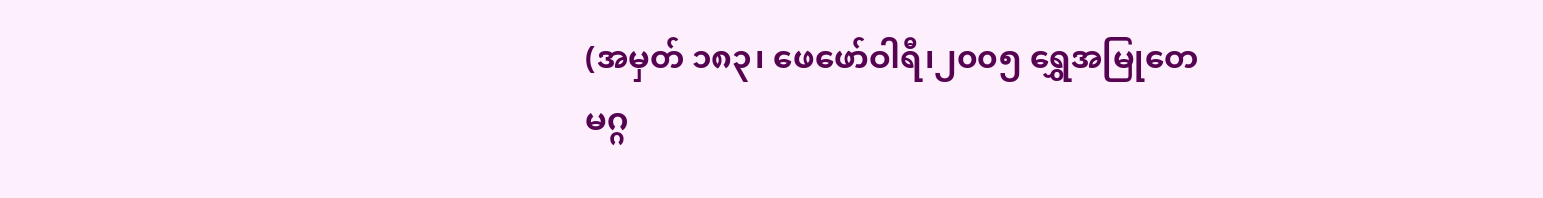(အမှတ် ၁၈၃၊ ဖေဖော်ဝါရီ၊၂၀၀၅ ရွှေအမြုတေမဂ္ဂ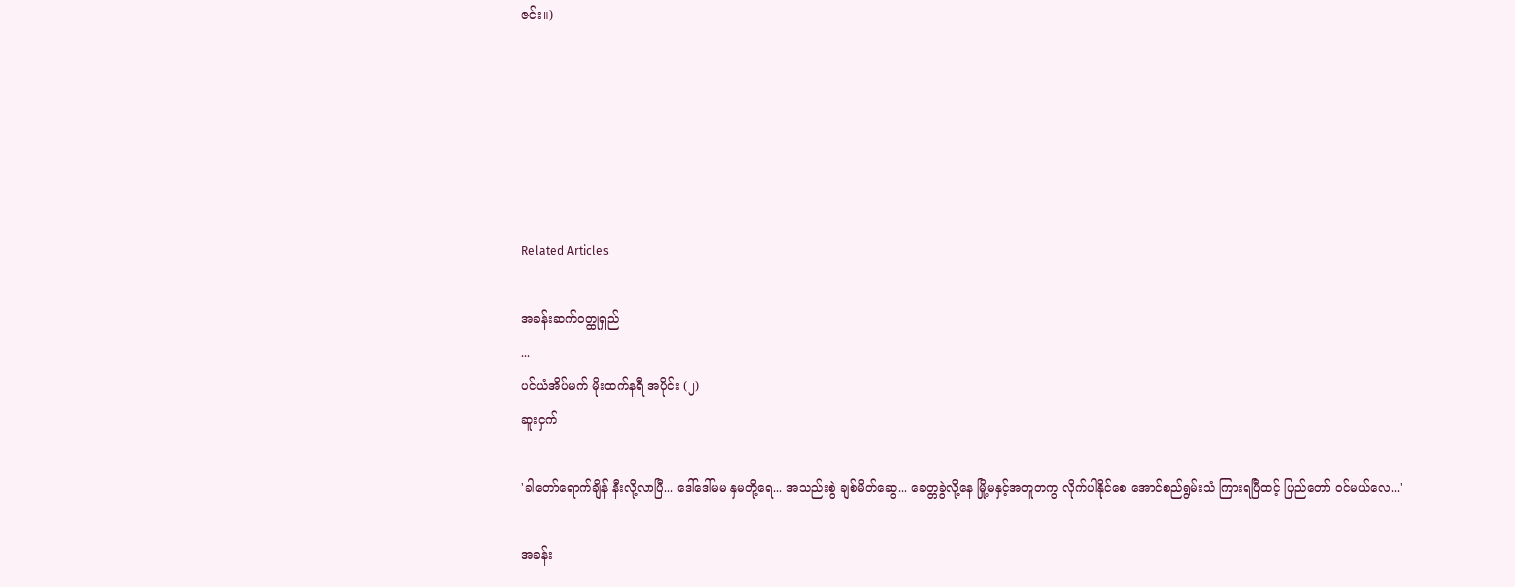ဇင်း။)






Related Articles

အခန်းဆက်ဝတ္ထုရှည်
...
ပင်ယံအိပ်မက် မိုးထက်နရီ အပိုင်း (၂)
ဆူးငှက်

'ခါတော်ရောက်ချိန် နီးလို့လာပြီ... ဒေါ်ဒေါ်မမ နှမတို့ရေ... အသည်းစွဲ ချစ်မိတ်ဆွေ... ခေတ္တခွဲလို့နေ မြို့မနှင့်အတူတကွ လိုက်ပါနိုင်စေ အောင်စည်ရွမ်းသံ ကြားရပြီထင့် ပြည်တော် ဝင်မယ်လေ...'

အခန်း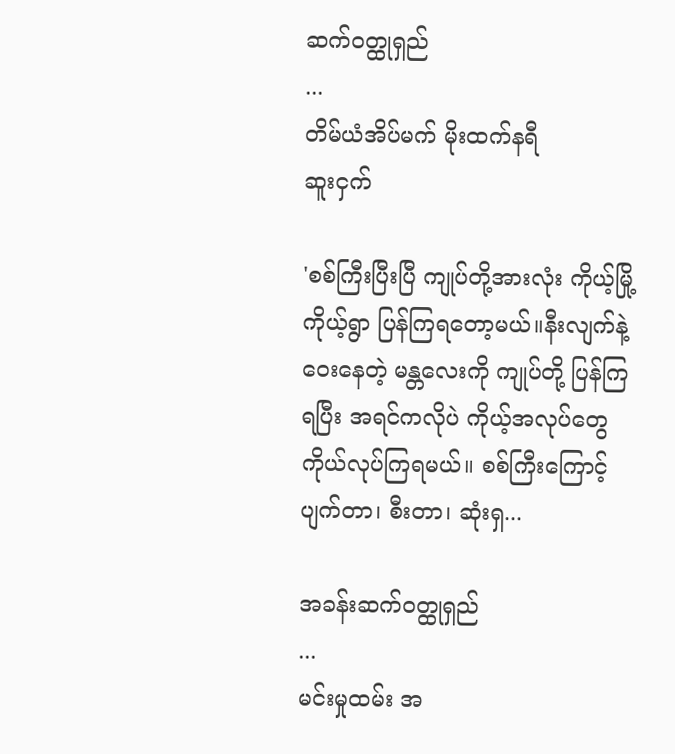ဆက်ဝတ္ထုရှည်
...
တိမ်ယံအိပ်မက် မိုးထက်နရီ
ဆူးငှက်

'စစ်ကြီးပြီးပြီ ကျုပ်တို့အားလုံး ကိုယ့်မြို့ကိုယ့်ရွာ ပြန်ကြရတော့မယ်။နီးလျက်နဲ့ဝေးနေတဲ့ မန္တလေးကို ကျုပ်တို့ ပြန်ကြရပြီး အရင်ကလိုပဲ ကိုယ့်အလုပ်တွေ ကိုယ်လုပ်ကြရမယ်။ စစ်ကြီးကြောင့် ပျက်တာ၊ စီးတာ၊ ဆုံးရှ...

အခန်းဆက်ဝတ္ထုရှည်
...
မင်းမှုထမ်း အ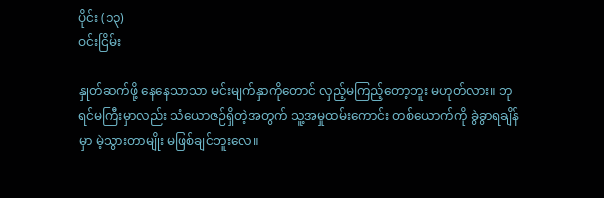ပိုင်း (၁၃)
ဝင်းငြိမ်း

နှုတ်ဆက်ဖို့ နေနေသာသာ မင်းမျက်နှာကိုတောင် လှည့်မကြည့်တော့ဘူး မဟုတ်လား။ ဘုရင်မကြီးမှာလည်း သံယောဇဉ်ရှိတဲ့အတွက် သူ့အမှုထမ်းကောင်း တစ်ယောက်ကို ခွဲခွာရချိန်မှာ မဲ့သွားတာမျိုး မဖြစ်ချင်ဘူးလေ။